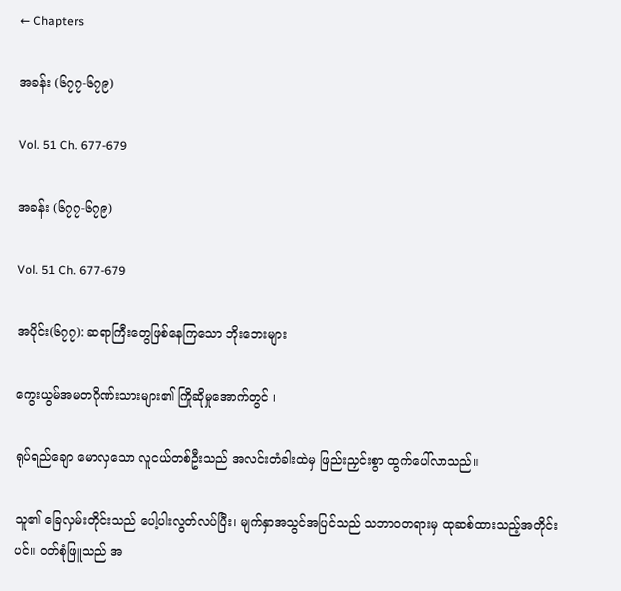← Chapters

အခန်း (၆၇၇-၆၇၉)

Vol. 51 Ch. 677-679

အခန်း (၆၇၇-၆၇၉)

Vol. 51 Ch. 677-679

အပိုင်း(၆၇၇): ဆရာကြီးတွေဖြစ်နေကြသော ဘိုးဘေးများ

ကွေးယွမ်အမတဂိုဏ်းသားများ၏ ကြိုဆိုမှုအောက်တွင် ၊

ရုပ်ရည်ချော မောလှသော လူငယ်တစ်ဦးသည် အလင်းတံခါးထဲမှ ဖြည်းညှင်းစွာ ထွက်ပေါ်လာသည်။

သူ၏ ခြေလှမ်းတိုင်းသည် ပေါ့ပါးလွတ်လပ်ပြီး၊ မျက်နှာအသွင်အပြင်သည် သဘာဝတရားမှ ထုဆစ်ထား‌သည့်အတိုင်းပင်။ ဝတ်စုံဖြူသည် အ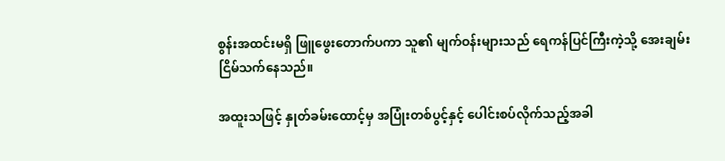စွန်းအထင်းမရှိ ဖြူဖွေးတောက်ပကာ သူ၏ မျက်ဝန်းများသည် ရေကန်ပြင်ကြီးကဲ့သို့ အေးချမ်းငြိမ်သက်နေသည်။

အထူးသဖြင့် နှုတ်ခမ်းထောင့်မှ အပြုံးတစ်ပွင့်နှင့် ပေါင်းစပ်လိုက်သည့်အခါ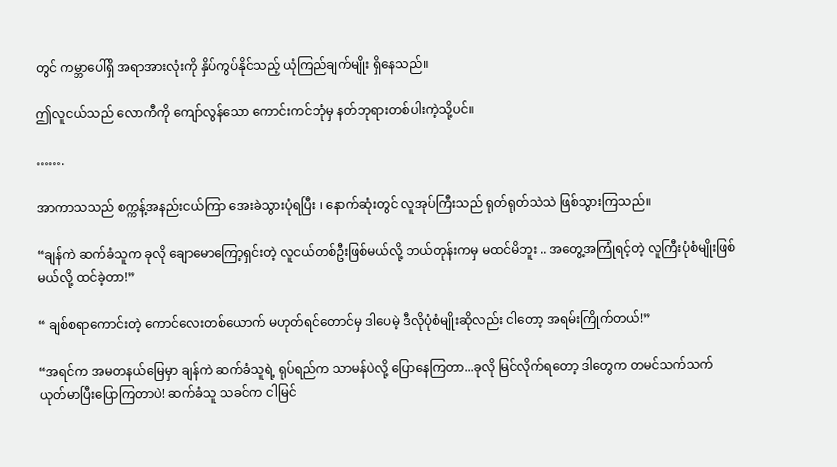တွင် ကမ္ဘာပေါ်ရှိ အရာအားလုံးကို နှိပ်ကွပ်နိုင်သည့် ယုံကြည်ချက်မျိုး ရှိနေသည်။

ဤလူငယ်သည် လောကီကို ကျော်လွန်သော ကောင်းကင်ဘုံမှ နတ်ဘုရားတစ်ပါးကဲ့သို့ပင်။

…….

အာကာသသည် စက္ကန့်အနည်းငယ်ကြာ အေးခဲသွားပုံရပြီး ၊ နောက်ဆုံးတွင် လူအုပ်ကြီးသည် ရုတ်ရုတ်သဲသဲ ဖြစ်သွားကြသည်။

“ချန်ကဲ ဆက်ခံသူက ခုလို ချောမောကြော့ရှင်းတဲ့ လူငယ်တစ်ဦးဖြစ်မယ်လို့ ဘယ်တုန်းကမှ မထင်မိဘူး .. အတွေ့အကြုံရင့်တဲ့ လူကြီးပုံစံမျိုးဖြစ်မယ်လို့ ထင်ခဲ့တာ!”

“ ချစ်စရာကောင်းတဲ့‌ ကောင်လေးတစ်ယောက် မဟုတ်ရင်တောင်မှ ဒါပေမဲ့ ဒီလိုပုံစံမျိုးဆိုလည်း ငါတော့ အရမ်းကြိုက်တယ်!”

“အရင်က အမတနယ်မြေမှာ ချန်ကဲ ဆက်ခံသူရဲ့ ရုပ်ရည်က သာမန်ပဲလို့ ပြောနေကြတာ...ခုလို မြင်လိုက်ရတော့ ဒါတွေက တမင်သက်သက် ယုတ်မာပြီးပြောကြတာပဲ! ဆက်ခံသူ သခင်က ငါမြင်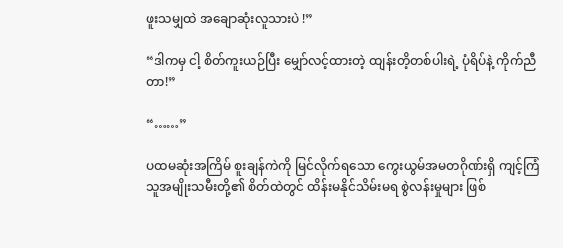ဖူးသမျှထဲ အချောဆုံးလူသားပဲ !”

“ဒါကမှ ငါ့ စိတ်ကူးယဉ်ပြီး မျှော်လင့်ထားတဲ့ ထျန်းတိ့တစ်ပါးရဲ့ ပုံရိပ်နဲ့ ကိုက်ညီတာ!”

“……”

ပထမဆုံးအကြိမ် စူးချန်ကဲကို မြင်လိုက်ရသော ကွေးယွမ်အမတဂိုဏ်းရှိ ကျင့်ကြံသူအမျိုးသမီးတို့၏ စိတ်ထဲတွင် ထိန်းမနိုင်သိမ်းမရ စွဲလန်းမှုများ ဖြစ်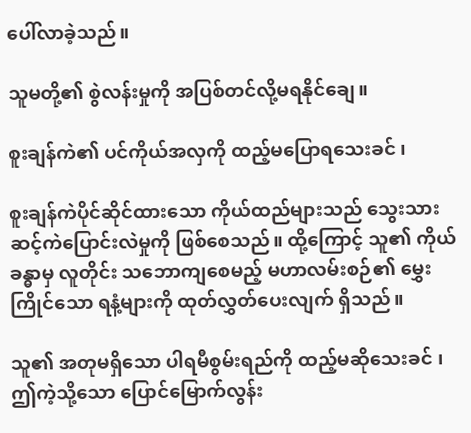ပေါ်လာခဲ့သည်။

သူမတို့၏ စွဲလန်းမှုကို အပြစ်တင်လို့မရနိုင်ချေ။

စူးချန်ကဲ၏ ပင်ကိုယ်အလှကို ထည့်မပြောရသေးခင် ၊

စူးချန်ကဲပိုင်ဆိုင်ထားသော ကိုယ်ထည်များသည် သွေးသားဆင့်ကဲပြောင်းလဲမှုကို ဖြစ်စေသည်။ ထို့ကြောင့် သူ၏ ကိုယ်ခန္ဓာမှ လူတိုင်း သဘောကျစေမည့် မဟာလမ်းစဉ်၏ မွှေးကြိုင်သော ရနံ့များကို ထုတ်လွှတ်ပေးလျက် ရှိသည်။

သူ၏ အတုမရှိသော ပါရမီစွမ်းရည်ကို ထည့်မဆိုသေးခင် ၊ ဤကဲ့သို့သော ပြောင်မြောက်လွန်း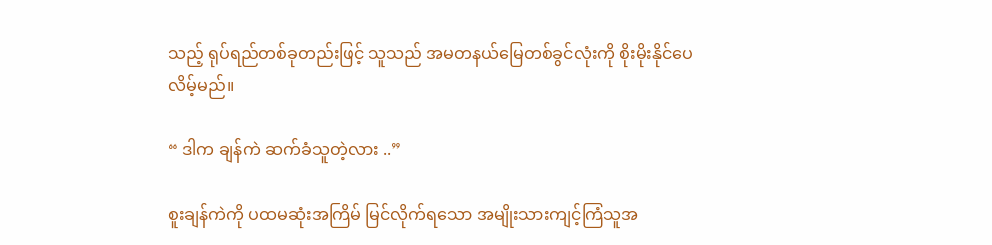သည့် ရုပ်ရည်တစ်ခုတည်းဖြင့် သူသည် အမတနယ်မြေတစ်ခွင်လုံးကို စိုးမိုးနိုင်ပေလိမ့်မည်။

“ ဒါက ချန်ကဲ ဆက်ခံသူတဲ့လား ..”

စူးချန်ကဲကို ပထမဆုံးအကြိမ် မြင်လိုက်ရသော အမျိုးသားကျင့်ကြံသူအ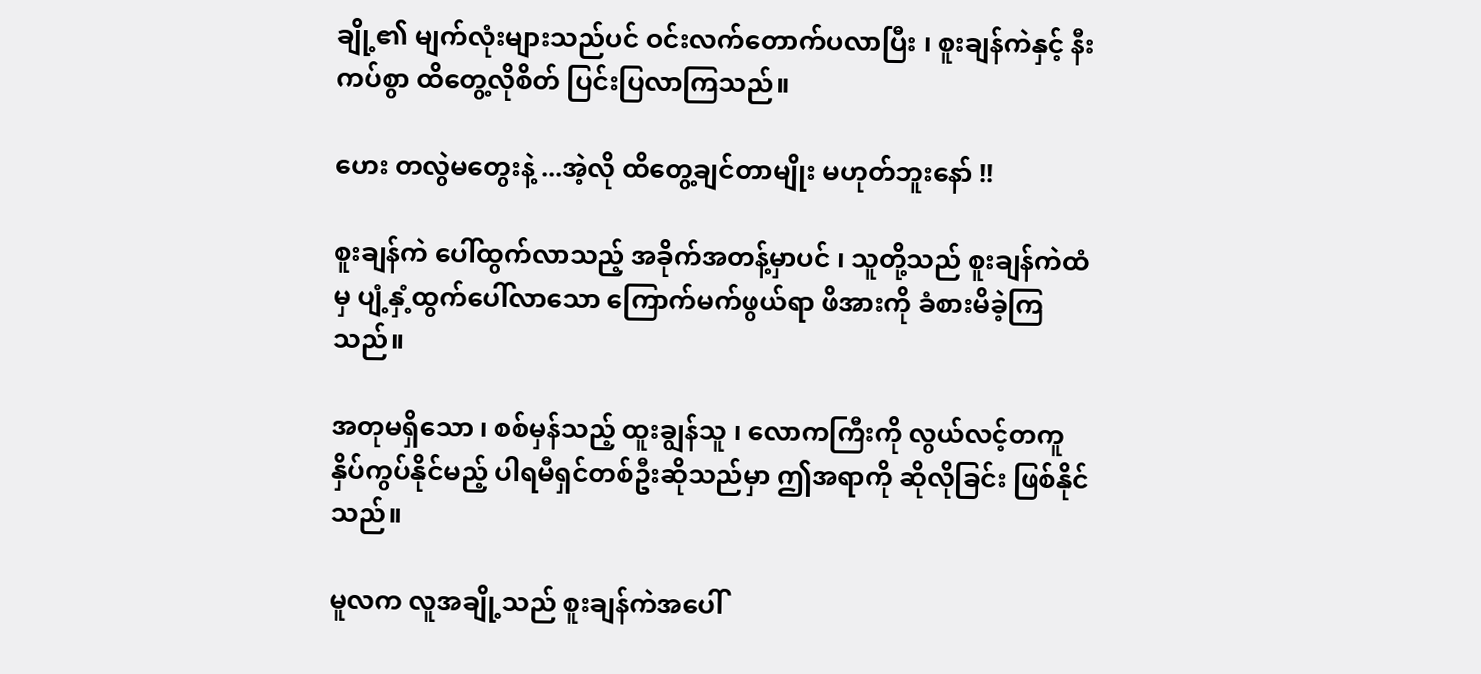ချို့၏ မျက်လုံးများသည်ပင် ဝင်းလက်တောက်ပလာပြီး ၊ စူးချန်ကဲနှင့် နီးကပ်စွာ ထိတွေ့လိုစိတ် ပြင်းပြလာကြသည်။

ဟေး တလွဲမတွေးနဲ့ ...အဲ့လို ‌ထိတွေ့ချင်တာမျိုး မဟုတ်ဘူးနော် !!

စူးချန်ကဲ ပေါ်ထွက်လာသည့် အခိုက်အတန့်မှာပင် ၊ သူတို့သည် စူးချန်ကဲထံမှ ပျံ့နှံ့ထွက်ပေါ်လာသော ကြောက်မက်ဖွယ်ရာ ဖိအားကို ခံစားမိခဲ့ကြသည်။

အတုမရှိသော ၊ စစ်မှန်သည့် ထူးချွန်သူ ၊ လောကကြီးကို လွယ်လင့်တကူ နှိပ်ကွပ်နိုင်မည့် ပါရမီရှင်တစ်ဦးဆိုသည်မှာ ဤအရာကို ဆိုလိုခြင်း ဖြစ်နိုင်သည်။

မူလက လူအချို့သည် စူးချန်ကဲအပေါ်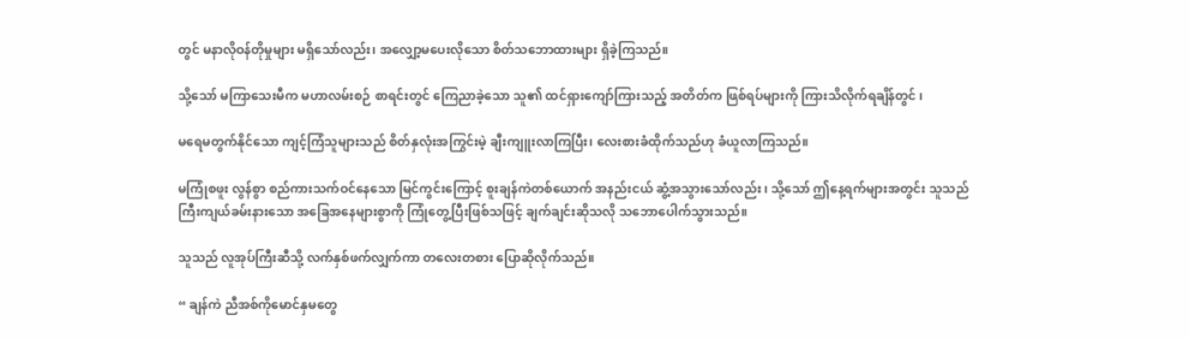တွင် မနာလိုဝန်တိုမှုများ မရှိသော်လည်း၊ အလျှော့မပေးလိုသော စိတ်သဘောထားများ ရှိခဲ့ကြသည်။

သို့သော် မကြာသေးမီက မဟာလမ်းစဉ် စာရင်းတွင် ကြေညာခဲ့သော သူ၏ ထင်ရှားကျော်ကြားသည့် အတိတ်က ဖြစ်ရပ်များကို ကြားသိလိုက်ရချိန်တွင် ၊

မရေမတွက်နိုင်သော ကျင့်ကြံသူများသည် စိတ်နှလုံးအကြွင်းမဲ့ ချီးကျူးလာကြပြီး၊ လေးစားခံထိုက်သည်ဟု ခံယူလာကြသည်။

မကြုံစဖူး လွန်စွာ စည်ကားသက်ဝင်နေသော မြင်ကွင်းကြောင့် စူးချန်ကဲတစ်ယောက် အနည်းငယ် ဆွံ့အသွားသော်လည်း ၊ သို့သော် ဤနေ့ရက်များအတွင်း သူသည် ကြီးကျယ်ခမ်းနားသော အခြေအနေများစွာကို ကြုံတွေ့ပြီးဖြစ်သဖြင့် ချက်ချင်းဆိုသလို သဘောပေါက်သွားသည်။

သူသည် လူအုပ်ကြီး‌ဆီသို့ လက်နှစ်ဖက်လျှက်ကာ တလေးတစား ပြောဆိုလိုက်သည်။

“ ချန်ကဲ ညီအစ်ကိုမောင်နှမတွေ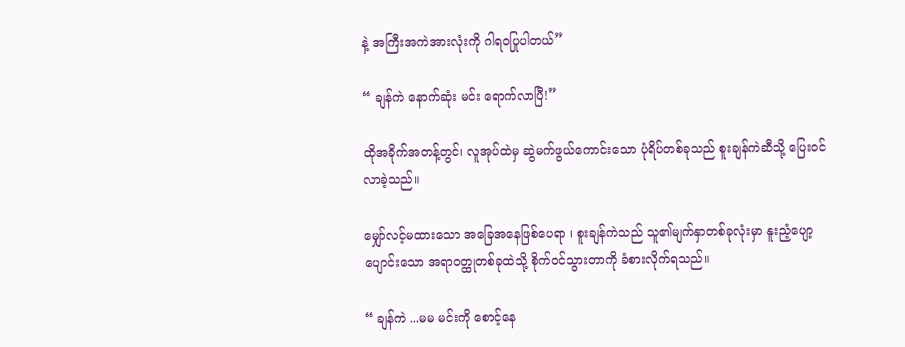နဲ့ အကြီးအကဲအားလုံးကို ဂါရဝပြုပါတယ်”

“ ချန်ကဲ နောက်ဆုံး မင်း ရောက်လာပြီ!”

ထိုအခိုက်အတန့်တွင်၊ လူအုပ်ထဲမှ ဆွဲမက်ဖွယ်ကောင်းသော ပုံရိပ်တစ်ခုသည် စူးချန်ကဲ‌ဆီသို့ ပြေးဝင်လာခဲ့သည်။

မျှော်လင့်မထားသော အခြေအနေဖြစ်ပေရာ ၊ စူးချန်ကဲသည် သူ၏မျက်နှာတစ်ခုလုံးမှာ နူးညံ့ပျော့ပျောင်းသော အရာဝတ္ထုတစ်ခုထဲသို့ စိုက်ဝင်သွားတာကို ခံစားလိုက်ရသည်။

“ ချန်ကဲ ...မမ မင်းကို စောင့်နေ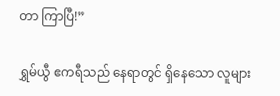တာ ကြာပြီ!”

ရွှမ်ယွီ ဧကရီသည် နေရာတွင် ရှိနေသော လူများ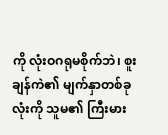ကို လုံးဝဂရုမစိုက်ဘဲ၊ စူးချန်ကဲ၏ မျက်နှာတစ်ခုလုံးကို သူမ၏ ကြီးမား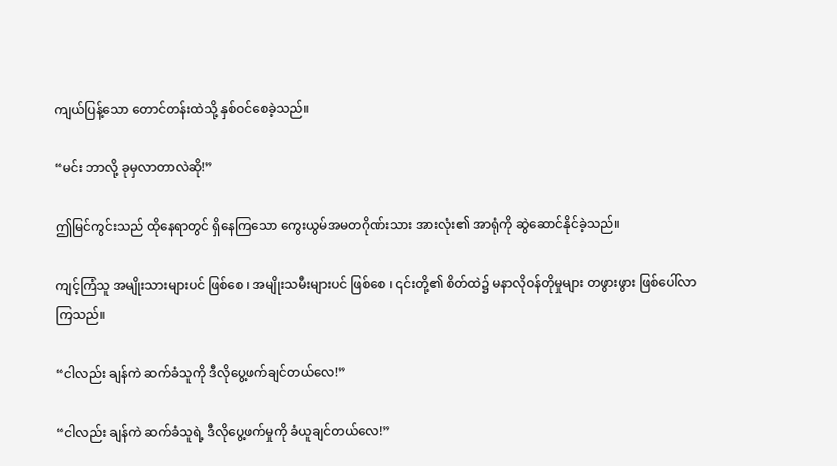ကျယ်ပြန့်သော တောင်တန်းထဲသို့ နှစ်ဝင်စေခဲ့သည်။

“မင်း ဘာလို့ ခုမှလာတာလဲဆို!”

ဤမြင်ကွင်းသည် ထိုနေရာတွင် ရှိနေကြသော ကွေးယွမ်အမတဂိုဏ်းသား အားလုံး၏ အာရုံကို ဆွဲဆောင်နိုင်ခဲ့သည်။

ကျင့်ကြံသူ အမျိုးသားများပင် ဖြစ်စေ ၊ အမျိုးသမီးများပင် ဖြစ်စေ ၊ ၎င်းတို့၏ စိတ်ထဲ၌ မနာလိုဝန်တိုမှုများ တဖွားဖွား ဖြစ်ပေါ်လာကြသည်။

“ငါလည်း ချန်ကဲ ဆက်ခံသူကို ဒီလိုပွေ့ဖက်ချင်တယ်လေ!”

“ငါလည်း ချန်ကဲ ဆက်ခံသူရဲ့ ဒီလိုပွေ့ဖက်မှုကို ခံယူချင်တယ်လေ!”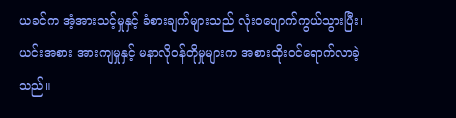ယခင်က အံ့အားသင့်မှုနှင့် ခံစားချက်များသည် လုံးဝပျောက်ကွယ်သွားပြီး၊ ယင်းအစား အားကျမှုနှင့် မနာလိုဝန်တိုမှုများက အစားထိုးဝင်ရောက်လာခဲ့သည်။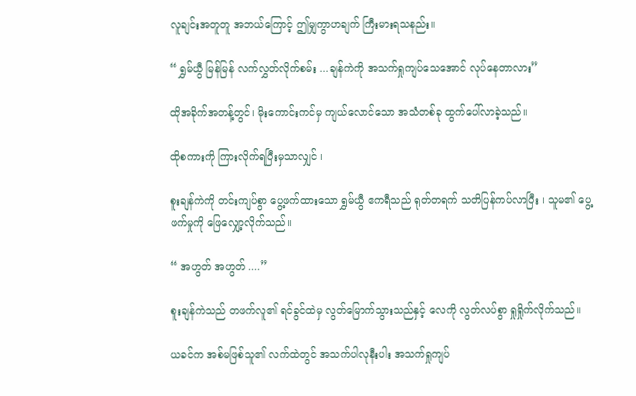လူချင်းအတူတူ အဘယ်ကြောင့် ဤမျှကွာဟချက် ကြီးမားရသနည်း။

“ ရွှမ်ယွီ မြန်မြန် လက်လွှတ်လိုက်စမ်း ...ချန်ကဲကို အသက်ရှုကျပ်သေအောင် လုပ်နေတာလား”

ထိုအခိုက်အတန့်တွင်၊ မိုးကောင်းကင်မှ ကျယ်လောင်သော အသံတစ်ခု ထွက်ပေါ်လာခဲ့သည်။

ထိုစကားကို ကြားလိုက်ရပြီးမှသာလျှင် ၊

စူးချန်ကဲကို တင်းကျပ်စွာ ပွေ့ဖက်ထားသော ရွှမ်ယွီ ဧကရီသည် ရုတ်တရက် သတိပြန်ကပ်လာပြီး ၊ သူမ၏ ပွေ့ဖက်မှုကို ဖြေလျှော့လိုက်သည်။

“ အဟွတ် အဟွတ် ....”

စူးချန်ကဲသည် တဖက်လူ၏ ရင်ခွင်ထဲမှ လွတ်မြောက်သွားသည်နှင့် လေကို လွတ်လပ်စွာ ရှုရှိုက်လိုက်သည်။

ယခင်က အစ်မဖြစ်သူ၏ လက်ထဲတွင် အသက်ပါလုနီးပါး အသက်ရှုကျပ်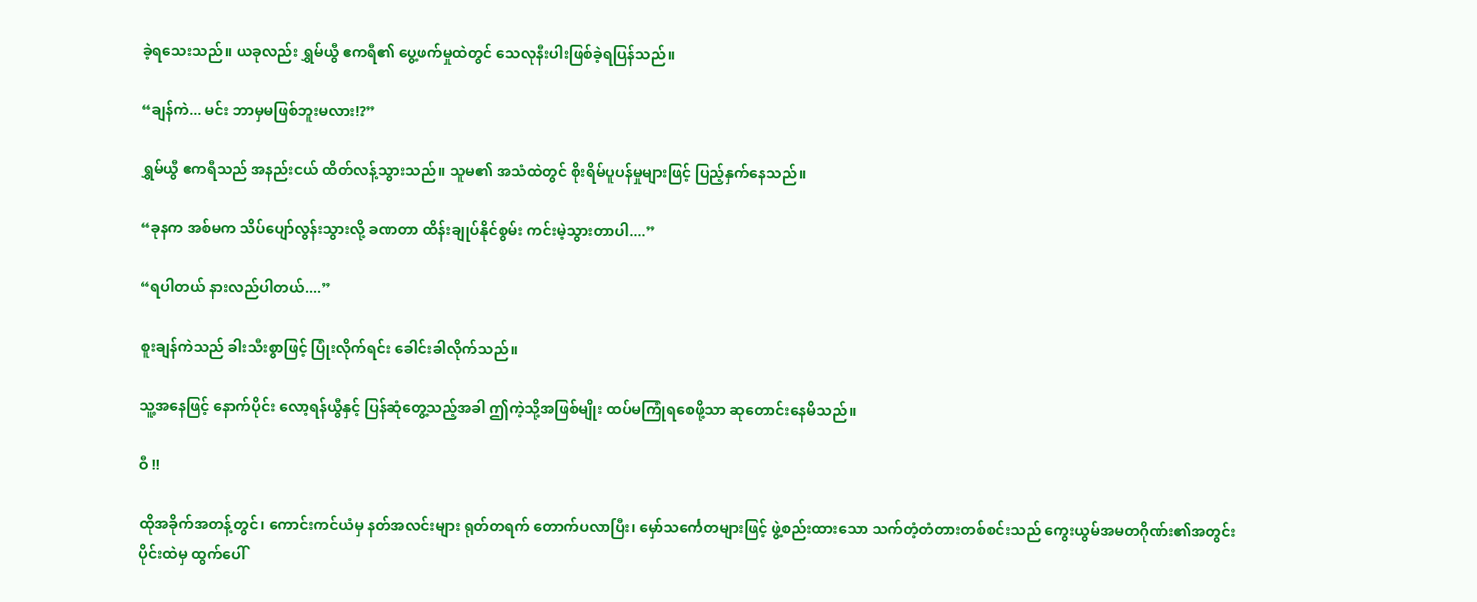ခဲ့ရသေးသည်။ ယခုလည်း ရွှမ်ယွီ ဧကရီ၏ ပွေ့ဖက်မှုထဲတွင် သေလုနီးပါးဖြစ်ခဲ့ရပြန်သည်။

“ချန်ကဲ... မင်း ဘာမှမဖြစ်ဘူးမလား!?”

ရွှမ်ယွီ ဧကရီသည် အနည်းငယ် ထိတ်လန့်သွားသည်။ သူမ၏ အသံထဲတွင် စိုးရိမ်ပူပန်မှုများဖြင့် ပြည့်နှက်နေသည်။

“ခုနက အစ်မက သိပ်ပျော်လွန်းသွားလို့ ခဏတာ ထိန်းချုပ်နိုင်စွမ်း ကင်းမဲ့သွားတာပါ....”

“ရပါတယ် နားလည်ပါတယ်....”

စူးချန်ကဲသည် ခါးသီးစွာဖြင့် ပြုံးလိုက်ရင်း ခေါင်းခါလိုက်သည်။

သူ့အနေဖြင့် နောက်ပိုင်း လော့ရန်ယွီနှင့် ပြန်ဆုံတွေ့သည့်အခါ ဤကဲ့သို့အဖြစ်မျိုး ထပ်မကြုံရစေဖို့သာ ဆုတောင်းနေမိသည်။

ဝီ !!

ထိုအခိုက်အတန့်တွင်၊ ကောင်းကင်ယံမှ နတ်အလင်းများ ရုတ်တရက် တောက်ပလာပြီး၊ မှော်သင်္ကေတများဖြင့် ဖွဲ့စည်းထားသော သက်တံ့တံတားတစ်စင်းသည် ကွေးယွမ်အမတဂိုဏ်း၏အတွင်းပိုင်းထဲမှ ထွက်ပေါ်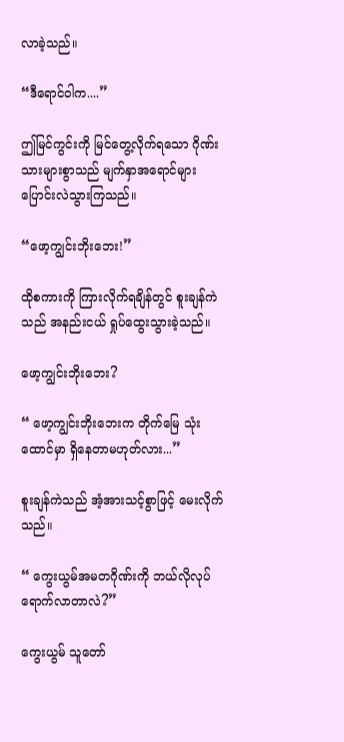လာခဲ့သည်။

“ဒီရောင်ဝါက....”

ဤမြင်ကွင်းကို မြင်တွေ့လိုက်ရသော ဂိုဏ်းသားများစွာသည် မျက်နှာအရောင်များ ပြောင်းလဲသွားကြသည်။

“ဖော့ကျွင်းဘိုးဘေး!”

ထိုစကားကို ကြားလိုက်ရချိန်တွင် စူးချန်ကဲသည် အနည်းငယ် ရှုပ်ထွေးသွားခဲ့သည်။

ဖော့ကျွင်းဘိုးဘေး?

“ ဖော့ကျွင်းဘိုးဘေးက တိုက်မြေ သုံးထောင်မှာ ရှိနေတာမဟုတ်လား...”

စူးချန်ကဲသည် အံ့အားသင့်စွာဖြင့် မေးလိုက်သည်။

“ ကွေးယွမ်အမတဂိုဏ်းကို ဘယ်လိုလုပ် ရောက်လာတာလဲ?”

ကွေးယွမ် သူတော်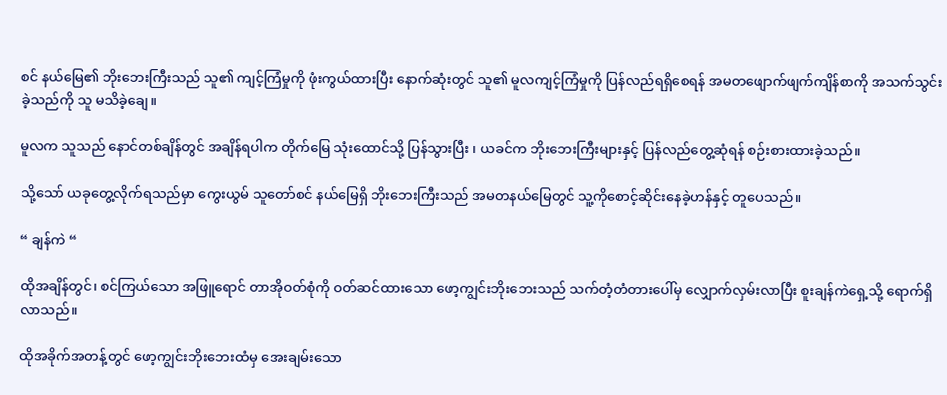စင် နယ်မြေ၏ ဘိုးဘေးကြီးသည် သူ၏ ကျင့်ကြံမှုကို ဖုံးကွယ်ထားပြီး နောက်ဆုံးတွင် သူ၏ မူလကျင့်ကြံမှုကို ပြန်လည်ရရှိစေရန် အမတဖျောက်ဖျက်ကျိန်စာကို အသက်သွင်းခဲ့သည်ကို သူ မသိခဲ့ချေ။

မူလက သူသည် နောင်တစ်ချိန်တွင် အချိန်ရပါက တိုက်မြေ သုံးထောင်သို့ ပြန်သွားပြီး ၊ ယခင်က ဘိုးဘေးကြီးများနှင့် ပြန်လည်တွေ့ဆုံရန် စဉ်းစားထားခဲ့သည်။

သို့သော် ယခုတွေ့လိုက်ရသည်မှာ ကွေးယွမ် သူတော်စင် နယ်မြေရှိ ဘိုးဘေးကြီးသည် အမတနယ်မြေတွင် သူ့ကိုစောင့်ဆိုင်းနေခဲ့ဟန်နှင့် တူပေသည်။

“ ချန်ကဲ “

ထိုအချိန်တွင်၊ စင်ကြယ်သော အဖြူရောင် တာအိုဝတ်စုံကို ဝတ်ဆင်ထားသော ဖော့ကျွင်းဘိုးဘေးသည် သက်တံ့တံတားပေါ်မှ လျှောက်လှမ်းလာပြီး စူးချန်ကဲရှေ့သို့ ရောက်ရှိလာသည်။

ထိုအခိုက်အတန့်တွင် ဖော့ကျွင်းဘိုးဘေးထံမှ အေးချမ်းသော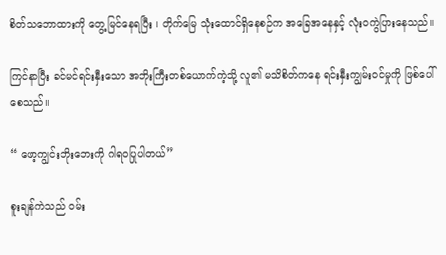စိတ်သဘောထားကို တွေ့မြင်နေရပြီး ၊ တိုက်မြေ သုံးထောင်ရှိနေစဉ်က အခြေအနေနှင့် လုံးဝကွဲပြားနေသည်။

ကြင်နာပြီး ခင်မင်ရင်းနှီးသော အဘိုးကြီးတစ်ယောက်ကဲ့သို့ လူ၏ မသိစိတ်ကနေ ရင်းနှီးကျွမ်းဝင်မှုကို ဖြစ်ပေါ်စေသည်။

“ ဖော့ကျွင်းဘိုးဘေးကို ဂါရဝပြုပါတယ်”

စူးချန်ကဲသည် ဝမ်း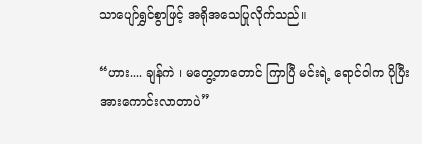သာပျော်ရွှင်စွာဖြင့် အရိုအသေပြုလိုက်သည်။

“ဟား.... ချန်ကဲ ၊ မတွေ့တာတောင် ကြာပြီ မင်းရဲ့ ရောင်ဝါက ပိုပြီး အားကောင်းလာတာပဲ”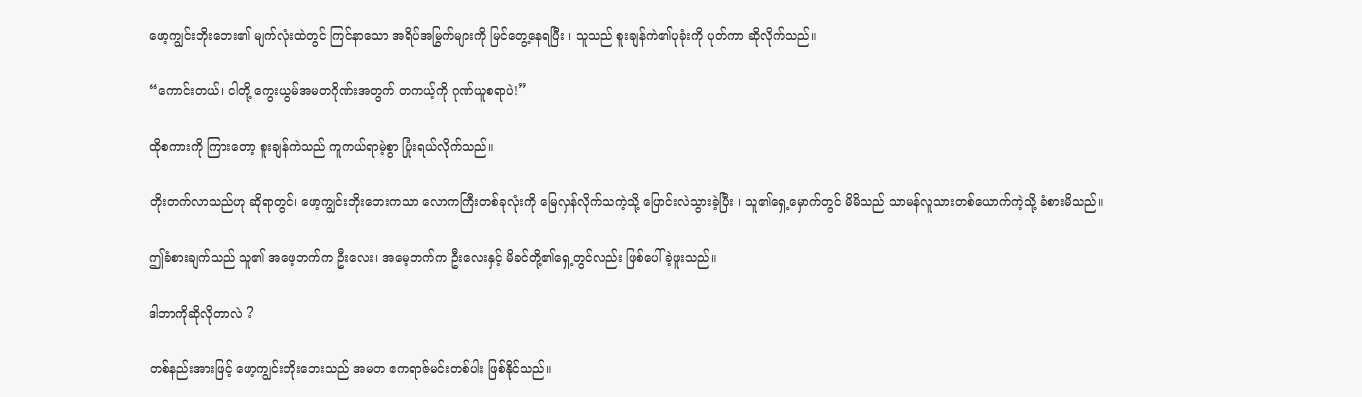ဖော့ကျွင်းဘိုးဘေး၏ မျက်လုံးထဲတွင် ကြင်နာသော အရိပ်အမြွက်များကို ‌မြင်တွေ့နေရပြီး ၊ သူသည် စူးချန်ကဲ၏ပုခုံးကို ပုတ်ကာ ဆိုလိုက်သည်။

“ကောင်းတယ်၊ ငါတို့ ကွေးယွမ်အမတဂိုဏ်းအတွက် တကယ့်ကို ဂုဏ်ယူစရာပဲ!”

ထိုစကားကို ကြားတော့ စူးချန်ကဲသည် ကူကယ်ရာမဲ့စွာ ပြုံးရယ်လိုက်သည်။

တိုးတက်လာသည်ဟု ဆိုရာတွင်၊ ဖော့ကျွင်းဘိုးဘေးကသာ လောကကြီးတစ်ခုလုံးကို မြေလှန်လိုက်သကဲ့သို့ ပြောင်းလဲသွားခဲ့ပြီး ၊ သူ၏ရှေ့မှောက်တွင် မိမိသည် သာမန်လူသားတစ်ယောက်ကဲ့သို့ ခံစားမိသည်။

ဤခံစားချက်သည် သူ၏ အဖေ့ဘက်က ဦးလေး၊ အမေ့ဘက်က ဦးလေးနှင့် မိခင်တို့၏ရှေ့တွင်လည်း ဖြစ်ပေါ်ခဲ့ဖူးသည်။

ဒါဘာကိုဆိုလိုတာလဲ ?

တစ်နည်းအားဖြင့် ဖော့ကျွင်းဘိုးဘေးသည် အမတ ဧကရာဇ်မင်းတစ်ပါး ဖြစ်နိုင်သည်။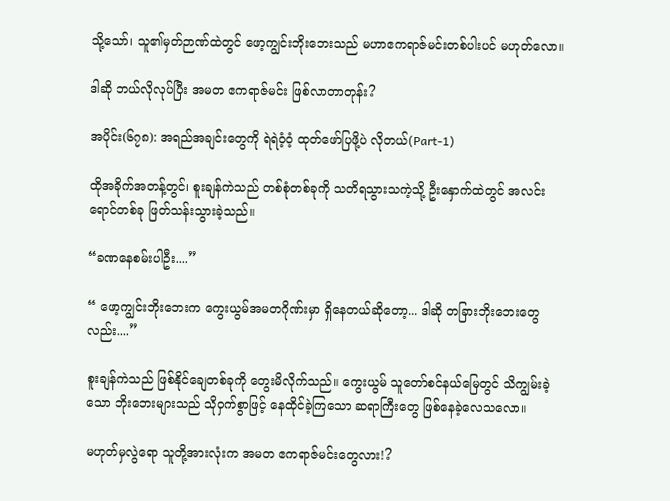သို့သော်၊ သူ၏မှတ်ဉာဏ်ထဲတွင် ဖော့ကျွင်းဘိုးဘေးသည် မဟာဧကရာဇ်မင်းတစ်ပါးပင် မဟုတ်လော။

ဒါဆို ဘယ်လိုလုပ်ပြီး အမတ ဧကရာဇ်မင်း ဖြစ်လာတာတုန်း?

အပိုင်း(၆၇၈): အရည်အချင်းတွေကို ရဲရဲဝံ့ဝံ့ ထုတ်ဖော်ပြဖို့ပဲ လိုတယ်(Part-1)

ထိုအခိုက်အတန့်တွင်၊ စူးချန်ကဲသည် တစ်စုံတစ်ခုကို သတိရသွားသကဲ့သို့ ဦးနှောက်ထဲတွင် အလင်းရောင်တစ်ခု ဖြတ်သန်းသွားခဲ့သည်။

“ခဏနေစမ်းပါဦး....”

“ ဖော့ကျွင်းဘိုးဘေးက ကွေးယွမ်အမတဂိုဏ်းမှာ ရှိနေတယ်ဆိုတော့... ဒါဆို တခြားဘိုးဘေးတွေလည်း....”

စူးချန်ကဲသည် ဖြစ်နိုင်ချေတစ်ခုကို တွေးမိလိုက်သည်။ ကွေးယွမ် သူတော်စင်နယ်မြေတွင် သိကျွမ်းခဲ့သော ဘိုးဘေးများသည် သိုဝှက်စွာဖြင့် နေထိုင်ခဲ့ကြသော ဆရာကြီးတွေ ဖြစ်နေခဲ့လေသလော။

မဟုတ်မှလွဲရော သူတို့အားလုံးက အမတ ဧကရာဇ်မင်းတွေလား!?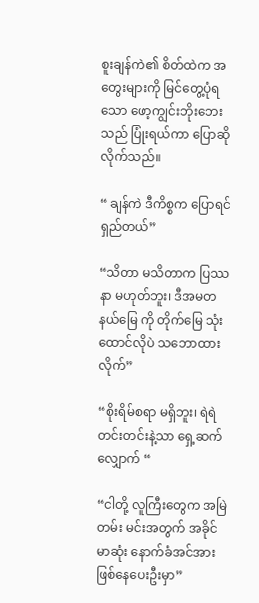စူးချန်ကဲ၏ စိတ်ထဲက အတွေးများကို မြင်တွေ့ပုံရသော ဖော့ကျွင်းဘိုးဘေးသည် ပြုံးရယ်ကာ ပြောဆိုလိုက်သည်။

“ ချန်ကဲ ဒီကိစ္စက ပြောရင် ရှည်တယ်”

“သိတာ မသိတာက ပြဿနာ မဟုတ်ဘူး၊ ဒီအမတနယ်မြေ ကို တိုက်မြေ သုံးထောင်လိုပဲ သဘောထားလိုက်”

“စိုးရိမ်စရာ မရှိဘူး၊ ရဲရဲတင်းတင်းနဲ့သာ ရှေ့ဆက်လျှောက် “

“ငါတို့ လူကြီးတွေက အမြဲတမ်း မင်းအတွက် အခိုင်မာဆုံး နောက်ခံအင်အား ဖြစ်နေပေးဦးမှာ”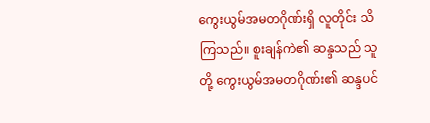ကွေးယွမ်အမတဂိုဏ်းရှိ လူတိုင်း သိကြသည်။ စူးချန်ကဲ၏ ဆန္ဒသည် သူတို့ ကွေးယွမ်အမတဂိုဏ်း၏ ဆန္ဒပင်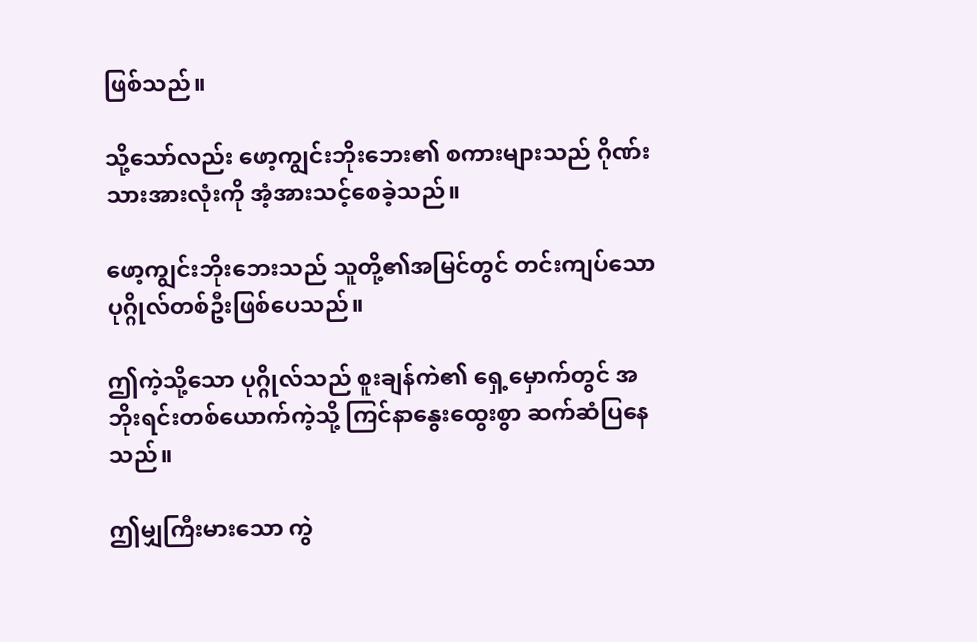ဖြစ်သည်။

သို့သော်လည်း ဖော့ကျွင်းဘိုးဘေး၏ စကားများသည် ဂိုဏ်းသားအားလုံးကို အံ့အားသင့်စေခဲ့သည်။

ဖော့ကျွင်းဘိုးဘေးသည် သူတို့၏အမြင်တွင် တင်းကျပ်သော ပုဂ္ဂိုလ်တစ်ဦးဖြစ်ပေသည်။

ဤကဲ့သို့သော ပုဂ္ဂိုလ်သည် စူးချန်ကဲ၏ ရှေ့မှောက်တွင် အဘိုးရင်းတစ်ယောက်ကဲ့သို့ ကြင်နာနွေးထွေးစွာ ဆက်ဆံပြနေသည်။

ဤမျှကြီးမားသော ကွဲ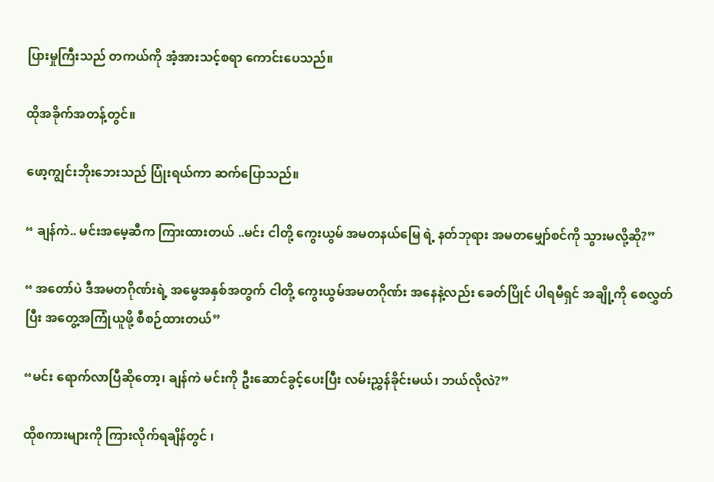ပြားမှုကြီးသည် တကယ်ကို အံ့အားသင့်စရာ ကောင်းပေသည်။

ထိုအခိုက်အတန့်တွင်။

ဖော့ကျွင်းဘိုးဘေးသည် ပြုံးရယ်ကာ ဆက်ပြောသည်။

“ ချန်ကဲ.. မင်းအမေ့ဆီက ကြားထားတယ် ..မင်း ငါတို့ ကွေးယွမ် အမတနယ်မြေ ရဲ့ နတ်ဘုရား အမတမျှော်စင်ကို သွားမလို့ဆို?”

“ အတော်ပဲ ဒီအမတဂိုဏ်းရဲ့ အမွေအနှစ်အတွက် ငါတို့ ကွေးယွမ်အမတဂိုဏ်း အနေနဲ့လည်း ခေတ်ပြိုင် ပါရမီရှင် အချို့ကို စေလွှတ်ပြီး အတွေ့အကြုံယူဖို့ စီစဉ်ထားတယ်”

“မင်း ရောက်လာပြီဆိုတော့၊ ချန်ကဲ မင်းကို ဦးဆောင်ခွင့်ပေးပြီး လမ်းညွှန်ခိုင်းမယ်၊ ဘယ်လိုလဲ?”

ထိုစကားများကို ကြားလိုက်ရချိန်တွင် ၊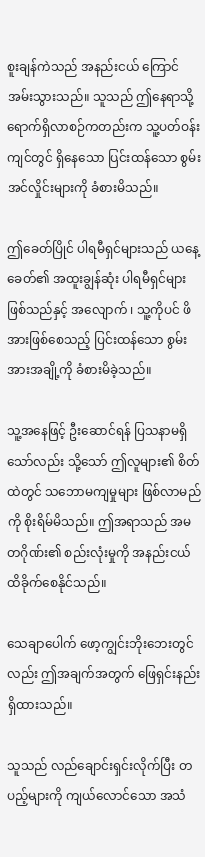စူးချန်ကဲသည် အနည်းငယ် ကြောင်အမ်းသွားသည်။ သူသည် ဤနေရာသို့ ရောက်ရှိလာစဉ်ကတည်းက သူ့ပတ်ဝန်းကျင်တွင် ရှိနေသော ပြင်းထန်သော စွမ်းအင်လှိုင်းများကို ခံစားမိသည်။

ဤခေတ်ပြိုင် ပါရမီရှင်များသည် ယနေ့ခေတ်၏ အထူးချွန်ဆုံး ပါရမီရှင်များ ဖြစ်သည်နှင့် အလျောက် ၊ သူ့ကိုပင် ဖိအားဖြစ်စေသည့် ပြင်းထန်သော စွမ်းအားအချို့ကို ခံစားမိခဲ့သည်။

သူ့အနေဖြင့် ဦးဆောင်ရန် ပြသနာမရှိသော်လည်း သို့သော် ဤလူများ၏ စိတ်ထဲတွင် သဘောမကျမှုများ ဖြစ်လာမည်ကို စိုးရိမ်မိသည်။ ဤအရာသည် အမတဂိုဏ်း၏ စည်းလုံးမှုကို အနည်းငယ် ထိခိုက်စေနိုင်သည်။

သေချာပေါက် ဖော့ကျွင်းဘိုးဘေးတွင်လည်း ဤအချက်အတွက် ဖြေရှင်းနည်း ရှိထားသည်။

သူသည် လည်ချောင်းရှင်းလိုက်ပြီး တပည့်များကို ကျယ်လောင်သော အသံ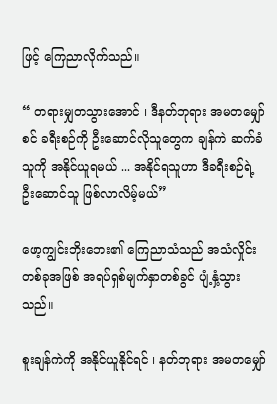ဖြင့် ကြေညာလိုက်သည်။

“ တရားမျှတသွားအောင် ၊ ဒီနတ်ဘုရား အမတမျှော်စင် ခရီးစဉ်ကို ဦးဆောင်လိုသူတွေက ချန်ကဲ ဆက်ခံသူကို အနိုင်ယူရမယ် ... အနိုင်ရသူဟာ ဒီခရီးစဉ်ရဲ့ ဦးဆောင်သူ ဖြစ်လာလိမ့်မယ်”

ဖော့ကျွင်းဘိုးဘေး၏ ကြေညာသံသည် အသံလှိုင်းတစ်ခုအဖြစ် အရပ်ရှစ်မျက်နှာတစ်ခွင် ပျံ့နှံ့သွားသည်။

စူးချန်ကဲကို အနိုင်ယူနိုင်ရင် ၊ နတ်ဘုရား အမတမျှော်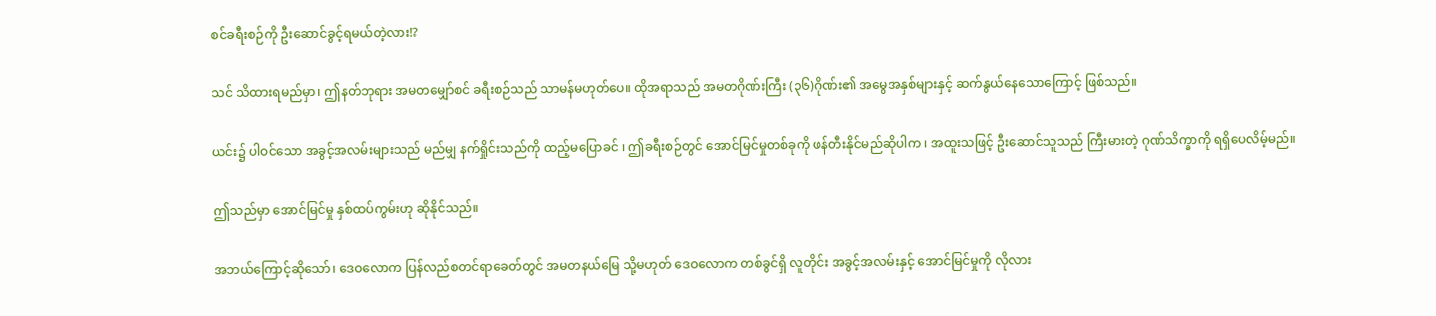စင်ခရီးစဉ်ကို ဦးဆောင်ခွင့်ရမယ်တဲ့လား!?

သင် သိထားရမည်မှာ၊ ဤနတ်ဘုရား အမတမျှော်စင် ခရီးစဉ်သည် သာမန်မဟုတ်ပေ။ ထိုအရာသည် အမတဂိုဏ်းကြီး (၃၆)ဂိုဏ်း၏ အမွေအနှစ်များနှင့် ဆက်နွယ်နေသောကြောင့် ဖြစ်သည်။

ယင်း၌ ပါဝင်သော အခွင့်အလမ်းများသည် မည်မျှ နက်ရှိုင်းသည်ကို ထည့်မပြောခင် ၊ ဤခရီးစဉ်တွင် အောင်မြင်မှုတစ်ခုကို ဖန်တီးနိုင်မည်ဆိုပါက ၊ အထူးသဖြင့် ဦးဆောင်သူသည် ကြီးမားတဲ့ ဂုဏ်သိက္ခာကို ရရှိပေလိမ့်မည်။

ဤသည်မှာ အောင်မြင်မှု နှစ်ထပ်ကွမ်းဟု ဆိုနိုင်သည်။

အဘယ်ကြောင့်ဆိုသော်၊ ဒေဝလောက ပြန်လည်စတင်ရာခေတ်တွင် အမတနယ်မြေ သို့မဟုတ် ဒေဝလောက တစ်ခွင်ရှိ လူတိုင်း အခွင့်အလမ်းနှင့် အောင်မြင်မှုကို လိုလား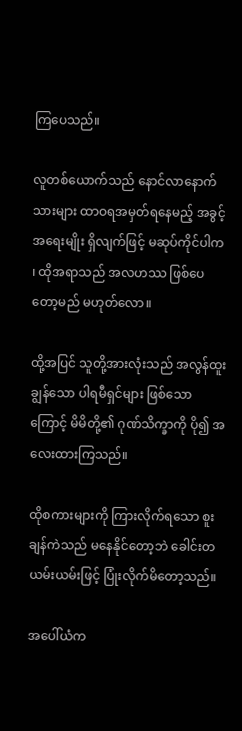ကြပေသည်။

လူတစ်ယောက်သည် နောင်လာနောက်သားများ ထာဝရအမှတ်ရနေမည့် အခွင့်အရေးမျိုး ရှိလျက်ဖြင့် မဆုပ်ကိုင်ပါက ၊ ထိုအရာသည် အလဟဿ ဖြစ်ပေတော့မည် မဟုတ်လော။

ထို့အပြင် သူတို့အားလုံးသည် အလွန်ထူးချွန်သော ပါရမီရှင်များ ဖြစ်သောကြောင့် မိမိတို့၏ ဂုဏ်သိက္ခာကို ပို၍ အလေးထားကြသည်။

ထိုစကားများကို ကြားလိုက်ရသော စူးချန်ကဲသည် မနေနိုင်တော့ဘဲ ခေါင်းတယမ်းယမ်းဖြင့် ပြုံးလိုက်မိတော့သည်။

အပေါ်ယံက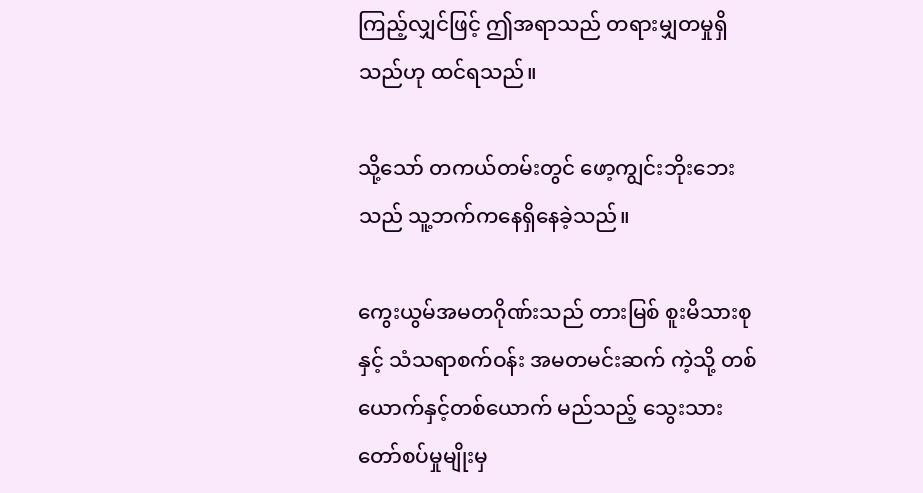ကြည့်လျှင်ဖြင့် ဤအရာသည် တရားမျှတမှုရှိသည်ဟု ထင်ရသည်။

သို့သော် တကယ်တမ်းတွင် ဖော့ကျွင်းဘိုးဘေးသည် သူ့ဘက်ကနေရှိနေခဲ့သည်။

ကွေးယွမ်အမတဂိုဏ်းသည် တားမြစ် စူးမိသားစု နှင့် သံသရာစက်ဝန်း အမတမင်းဆက် ကဲ့သို့ တစ်ယောက်နှင့်တစ်ယောက် မည်သည့် သွေးသားတော်စပ်မှုမျိုးမှ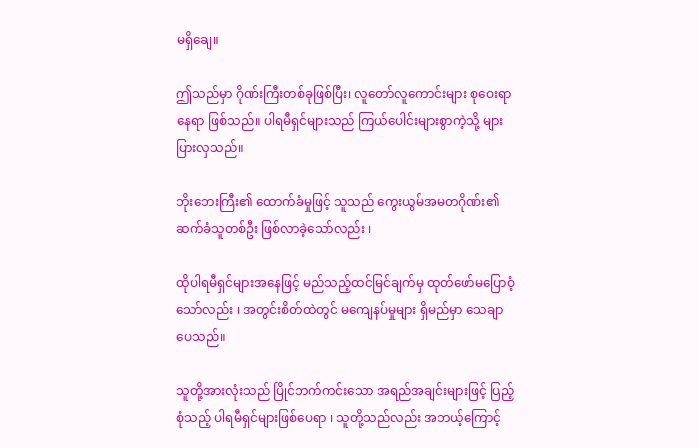မရှိချေ။

ဤသည်မှာ ဂိုဏ်းကြီးတစ်ခုဖြစ်ပြီး၊ လူတော်လူကောင်းများ စုဝေးရာနေရာ ဖြစ်သည်။ ပါရမီရှင်များသည် ကြယ်ပေါင်းများစွာကဲ့သို့ များပြားလှသည်။

ဘိုးဘေးကြီး၏ ထောက်ခံမှုဖြင့် သူသည် ကွေးယွမ်အမတဂိုဏ်း၏ ဆက်ခံသူတစ်ဦး ဖြစ်လာခဲ့သော်လည်း ၊

ထိုပါရမီရှင်များအနေဖြင့် မည်သည့်ထင်မြင်ချက်မှ ထုတ်ဖော်မပြောဝံ့သော်လည်း ၊ အတွင်းစိတ်ထဲတွင် မကျေနပ်မှုများ ရှိမည်မှာ သေချာပေသည်။

သူတို့အားလုံးသည် ပြိုင်ဘက်ကင်းသော အရည်အချင်းများဖြင့် ပြည့်စုံသည့် ပါရမီရှင်များဖြစ်ပေရာ ၊ သူတို့သည်လည်း အဘယ့်ကြောင့်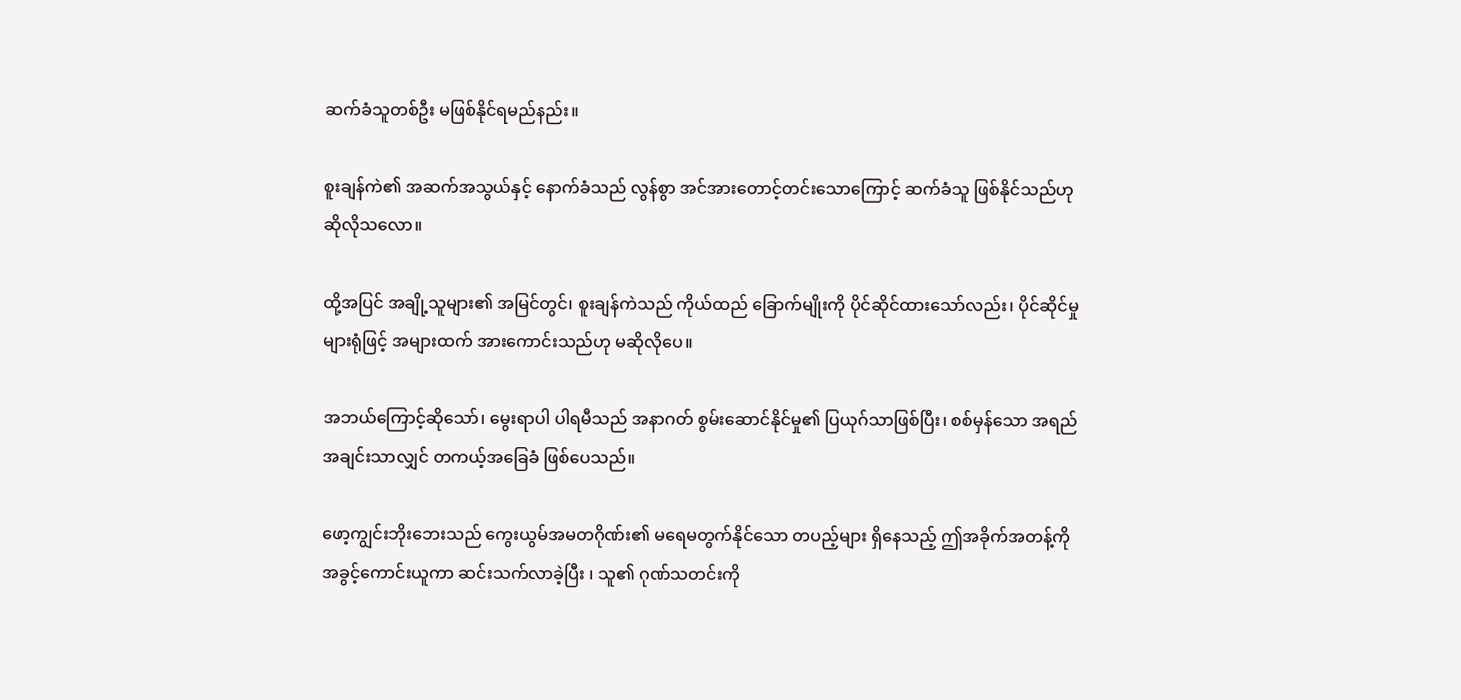ဆက်ခံသူတစ်ဦး မဖြစ်နိုင်ရမည်နည်း။

စူးချန်ကဲ၏ အဆက်အသွယ်နှင့် နောက်ခံသည် လွန်စွာ အင်အားတောင့်တင်းသောကြောင့် ဆက်ခံသူ ဖြစ်နိုင်သည်ဟု ဆိုလိုသလော။

ထို့အပြင် အချို့သူများ၏ အမြင်တွင်၊ စူးချန်ကဲသည် ကိုယ်ထည် ခြောက်မျိုးကို ပိုင်ဆိုင်ထားသော်လည်း၊ ပိုင်ဆိုင်မှုများရုံဖြင့် အများထက် အားကောင်းသည်ဟု မဆိုလိုပေ။

အဘယ်ကြောင့်ဆိုသော်၊ မွေးရာပါ ပါရမီသည် အနာဂတ် စွမ်းဆောင်နိုင်မှု၏ ပြယုဂ်သာဖြစ်ပြီး၊ စစ်မှန်သော အရည်အချင်းသာလျှင် တကယ့်အခြေခံ ဖြစ်ပေသည်။

ဖော့ကျွင်းဘိုးဘေးသည် ကွေးယွမ်အမတဂိုဏ်း၏ မရေမတွက်နိုင်သော တပည့်များ ရှိနေသည့် ဤအခိုက်အတန့်ကို အခွင့်ကောင်းယူကာ ဆင်းသက်လာခဲ့ပြီး ၊ သူ၏ ဂုဏ်သတင်းကို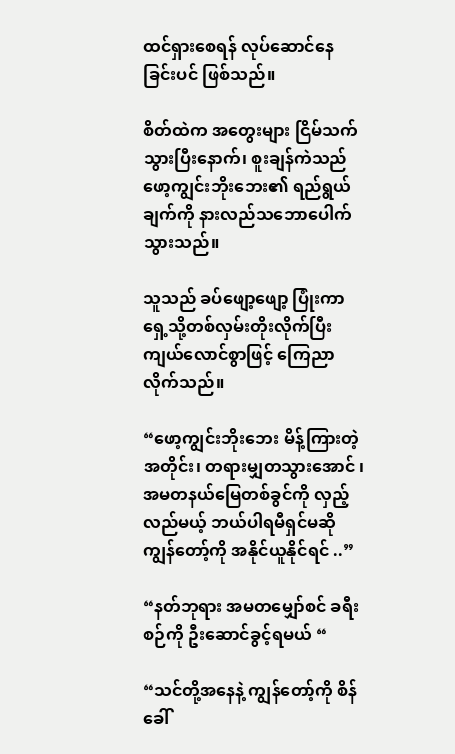ထင်ရှားစေရန် လုပ်ဆောင်နေခြင်းပင် ဖြစ်သည်။

စိတ်ထဲက အတွေးများ ငြိမ်သက်သွားပြီးနောက်၊ စူးချန်ကဲသည် ဖော့ကျွင်းဘိုးဘေး၏ ရည်ရွယ်ချက်ကို နားလည်သဘောပေါက်သွားသည်။

သူသည် ခပ်ဖျော့ဖျော့ ပြုံးကာ ရှေ့သို့တစ်လှမ်းတိုးလိုက်ပြီး ကျယ်လောင်စွာဖြင့် ကြေညာလိုက်သည်။

“ဖော့ကျွင်းဘိုးဘေး မိန့်ကြားတဲ့အတိုင်း၊ တရားမျှတသွားအောင် ၊ အမတနယ်မြေတစ်ခွင်ကို လှည့်လည်မယ့် ဘယ်ပါရမီရှင်မဆို ကျွန်တော့်ကို အနိုင်ယူနိုင်ရင် ..”

“နတ်ဘုရား အမတမျှော်စင် ခရီးစဉ်ကို ဦးဆောင်ခွင့်ရမယ် “

“သင်တို့အနေနဲ့ ကျွန်တော့်ကို စိန်ခေါ်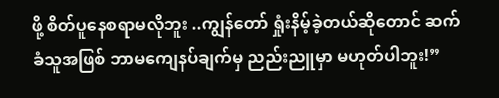ဖို့ စိတ်ပူနေစရာမလိုဘူး ..ကျွန်တော် ရှုံးနိမ့်ခဲ့တယ်ဆိုတောင် ဆက်ခံသူအဖြစ် ဘာမကျေနပ်ချက်မှ ညည်းညူမှာ မဟုတ်ပါဘူး!”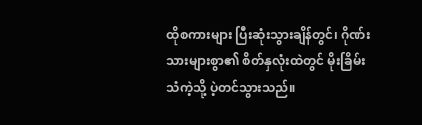ထိုစကားများ ပြီးဆုံးသွားချိန်တွင်၊ ဂိုဏ်းသားများစွာ၏ စိတ်နှလုံးထဲတွင် မိုးခြိမ်းသံကဲ့သို့ ပဲ့တင်သွားသည်။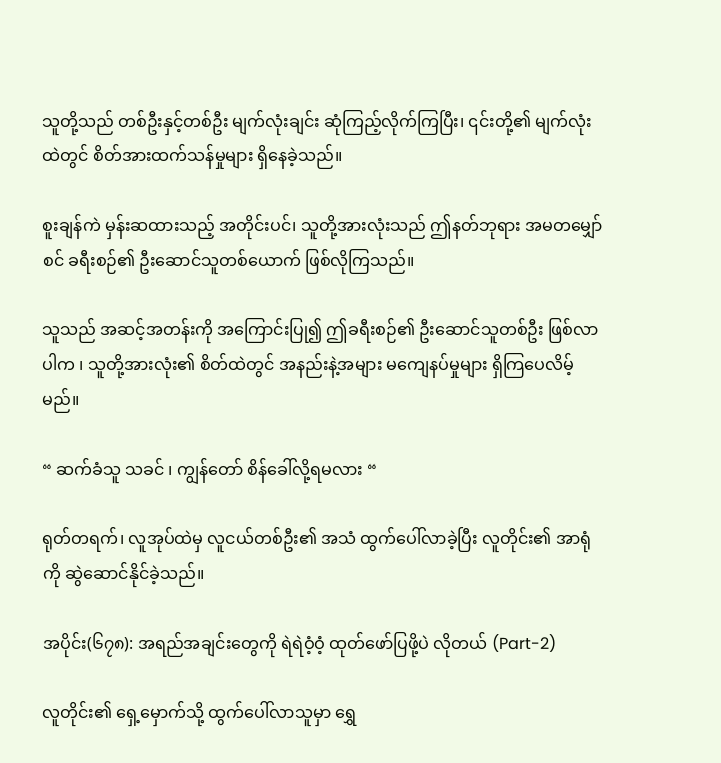သူတို့သည် တစ်ဦးနှင့်တစ်ဦး မျက်လုံးချင်း ဆုံကြည့်လိုက်ကြပြီး၊ ၎င်းတို့၏ မျက်လုံးထဲတွင် စိတ်အားထက်သန်မှုများ ရှိနေခဲ့သည်။

စူးချန်ကဲ မှန်းဆထားသည့် အတိုင်းပင်၊ သူတို့အားလုံးသည် ဤနတ်ဘုရား အမတမျှော်စင် ခရီးစဉ်၏ ဦးဆောင်သူတစ်ယောက် ဖြစ်လိုကြသည်။

သူသည် အဆင့်အတန်းကို အကြောင်းပြု၍ ဤခရီးစဉ်၏ ဦးဆောင်သူတစ်ဦး ဖြစ်လာပါက ၊ သူတို့အားလုံး၏ စိတ်ထဲတွင် အနည်းနဲ့အများ မကျေနပ်မှုများ ရှိကြပေလိမ့်မည်။

“ ဆက်ခံသူ သခင် ၊ ကျွန်တော် စိန်ခေါ်လို့ရမလား “

ရုတ်တရက်၊ လူအုပ်ထဲမှ လူငယ်တစ်ဦး၏ အသံ ထွက်ပေါ်လာခဲ့ပြီး လူတိုင်း၏ အာရုံကို ဆွဲဆောင်နိုင်ခဲ့သည်။

အပိုင်း(၆၇၈): အရည်အချင်းတွေကို ရဲရဲဝံ့ဝံ့ ထုတ်ဖော်ပြဖို့ပဲ လိုတယ် (Part-2)

လူတိုင်း၏ ရှေ့မှောက်သို့ ထွက်ပေါ်လာသူမှာ ရွှေ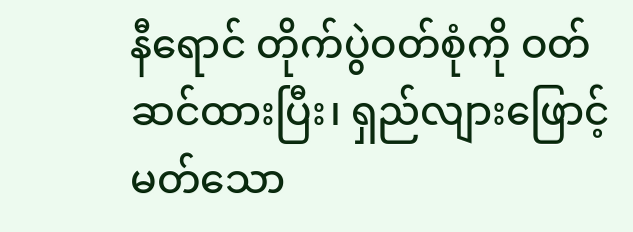နီရောင် တိုက်ပွဲဝတ်စုံကို ဝတ်ဆင်ထားပြီး၊ ရှည်လျားဖြောင့်မတ်သော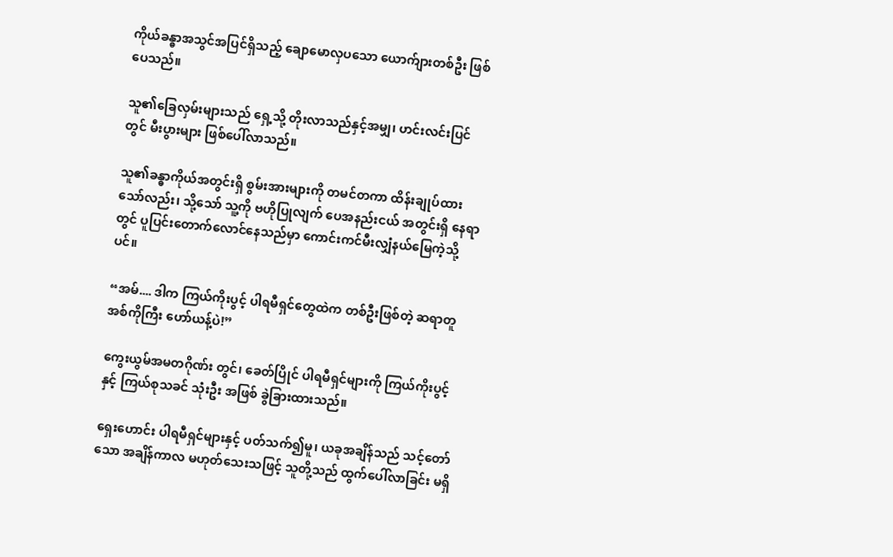ကိုယ်ခန္ဓာအသွင်အပြင်ရှိသည့် ချောမောလှပသော ယောက်ျားတစ်ဦး ဖြစ်ပေသည်။

သူ၏ခြေလှမ်းများသည် ရှေ့သို့ တိုးလာသည်နှင့်အမျှ၊ ဟင်းလင်းပြင်တွင် မီးပွားများ ဖြစ်ပေါ်လာသည်။

သူ၏ခန္ဓာကိုယ်အတွင်းရှိ စွမ်းအားများကို တမင်တကာ ထိန်းချုပ်ထားသော်လည်း၊ သို့သော် သူ့ကို ဗဟိုပြုလျက် ပေအနည်းငယ် အတွင်းရှိ နေရာတွင် ပူပြင်းတောက်လောင်နေသည်မှာ ကောင်းကင်မီးလျှံနယ်မြေကဲ့သို့ပင်။

“အမ်.... ဒါက ကြယ်ကိုးပွင့် ပါရမီရှင်တွေထဲက တစ်ဦးဖြစ်တဲ့ ဆရာတူအစ်ကိုကြီး ဟော်ယန့်ပဲ!”

ကွေးယွမ်အမတဂိုဏ်း တွင်၊ ခေတ်ပြိုင် ပါရမီရှင်များကို ကြယ်ကိုးပွင့် နှင့် ကြယ်စုသခင် သုံးဦး အဖြစ် ခွဲခြားထားသည်။

ရှေးဟောင်း ပါရမီရှင်များနှင့် ပတ်သက်၍မူ၊ ယခုအချိန်သည် သင့်တော်သော အချိန်ကာလ မဟုတ်သေးသဖြင့် သူတို့သည် ထွက်ပေါ်လာခြင်း မရှိ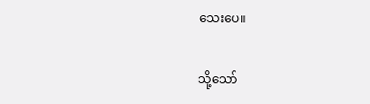သေးပေ။

သို့သော်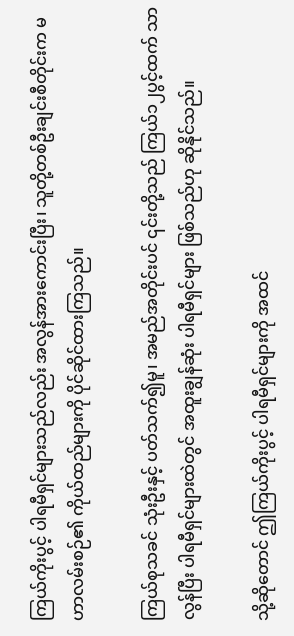ကြယ်ကိုးပွင့် ပါရမီရှင်များသည်လည်း အလွန်အားကောင်းပြီး၊ သူတို့တစ်ဦးချင်းစီတိုင်းက မဟာလမ်းစဉ်၏ ကိုယ်ထည်များကို ပိုင်ဆိုင်ထားကြသည်။

ကြယ်စုသခင် သုံးဦးနှင့် ပတ်သက်၍မူ၊ အမည်အတိုင်းပင် ၎င်းတို့သည် ကြယ်၁၂ပွင့်ထက် သာလွန်ပြီး ပါရမီရှင်များထဲတွင် အထူးချွန်ဆုံး ပါရမီရှင်များ ဖြစ်သည်ဟု ဆိုနိုင်သည်။

သို့ဆိုတောင် ဤကြယ်ကိုးပွင့် ပါရမီရှင်များကို အထင်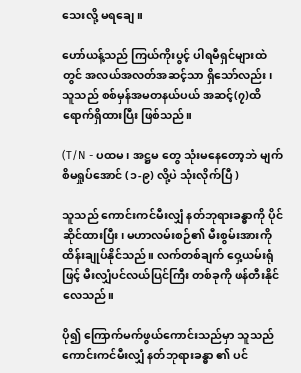သေးလို့ မရချေ။

ဟော်ယန့်သည် ကြယ်ကိုးပွင့် ပါရမီရှင်များထဲတွင် အလယ်အလတ်အဆင့်သာ ရှိသော်လည်း၊ သူသည် စစ်မှန်အမတနယ်ပယ် အဆင့်(၇)ထိ ရောက်ရှိထားပြီး ဖြစ်သည်။

(T/N - ပထမ ၊ အဋ္ဌမ တွေ သုံးမနေတော့ဘဲ မျက်စိမရှုပ်အောင် (၁-၉) လို့ပဲ သုံးလိုက်ပြီ )

သူသည် ကောင်းကင်မီးလျှံ နတ်ဘုရားခန္ဓာကို ပိုင်ဆိုင်ထားပြီး၊ မဟာလမ်းစဉ်၏ မီးစွမ်းအားကို ထိန်းချုပ်နိုင်သည်။ လက်တစ်ချက် ဝှေ့ယမ်းရုံဖြင့် မီးလျှံပင်လယ်ပြင်ကြီး တစ်ခုကို ဖန်တီးနိုင်လေသည်။

ပို၍ ကြောက်မက်ဖွယ်ကောင်းသည်မှာ သူသည် ကောင်းကင်မီးလျှံ နတ်ဘုရားခန္ဓာ ၏ ပင်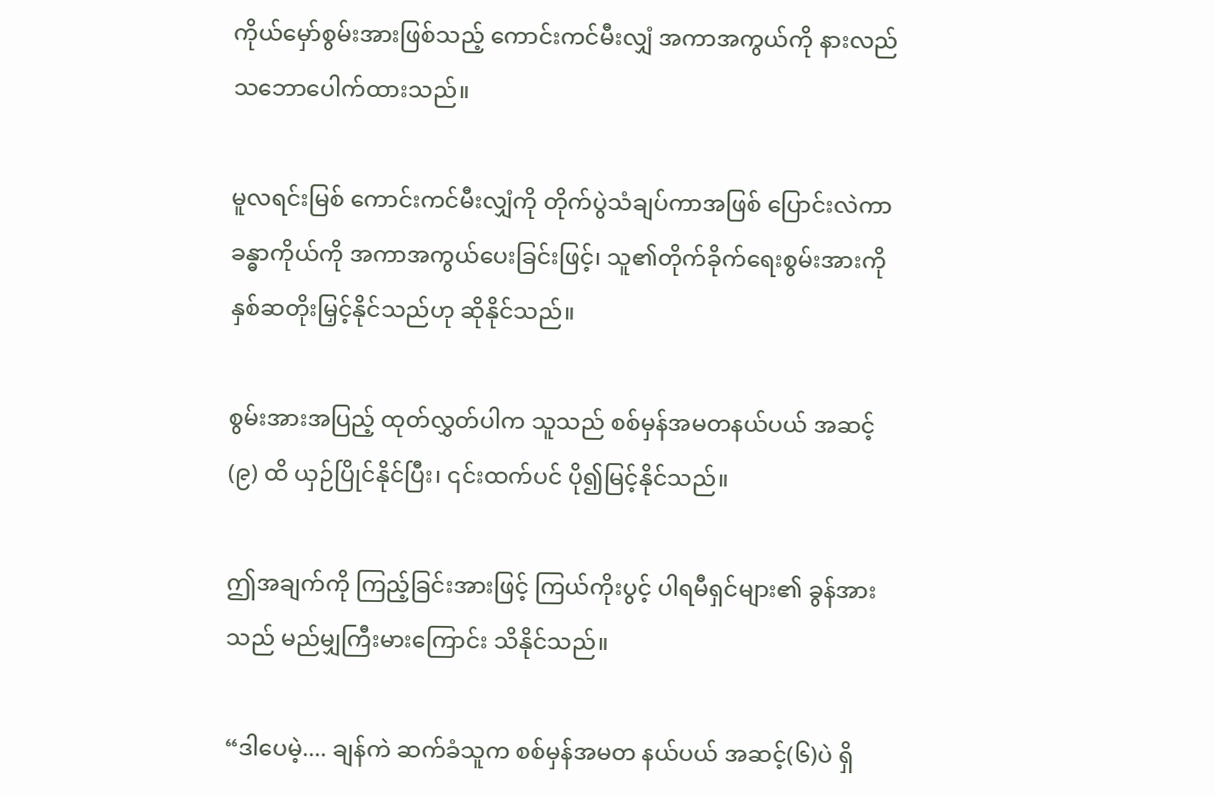ကိုယ်မှော်စွမ်းအားဖြစ်သည့် ကောင်းကင်မီးလျှံ အကာအကွယ်ကို နားလည်သဘောပေါက်ထားသည်။

မူလရင်းမြစ် ကောင်းကင်မီးလျှံကို တိုက်ပွဲသံချပ်ကာအဖြစ် ပြောင်းလဲကာ ခန္ဓာကိုယ်ကို အကာအကွယ်ပေးခြင်းဖြင့်၊ သူ၏တိုက်ခိုက်ရေးစွမ်းအားကို နှစ်ဆတိုးမြှင့်နိုင်သည်ဟု ဆိုနိုင်သည်။

စွမ်းအားအပြည့် ထုတ်လွှတ်ပါက သူသည် စစ်မှန်အမတနယ်ပယ် အဆင့်(၉) ထိ ယှဉ်ပြိုင်နိုင်ပြီး၊ ၎င်းထက်ပင် ပို၍မြင့်နိုင်သည်။

ဤအချက်ကို ကြည့်ခြင်းအားဖြင့် ကြယ်ကိုးပွင့် ပါရမီရှင်များ၏ ခွန်အားသည် မည်မျှကြီးမားကြောင်း သိနိုင်သည်။

“ဒါပေမဲ့.... ချန်ကဲ ဆက်ခံသူက စစ်မှန်အမတ နယ်ပယ် အဆင့်(၆)ပဲ ရှိ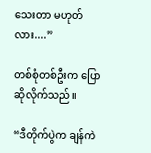သေးတာ မဟုတ်လား....”

တစ်စုံတစ်ဦးက ပြောဆိုလိုက်သည်။

“ဒီတိုက်ပွဲက ချန်ကဲ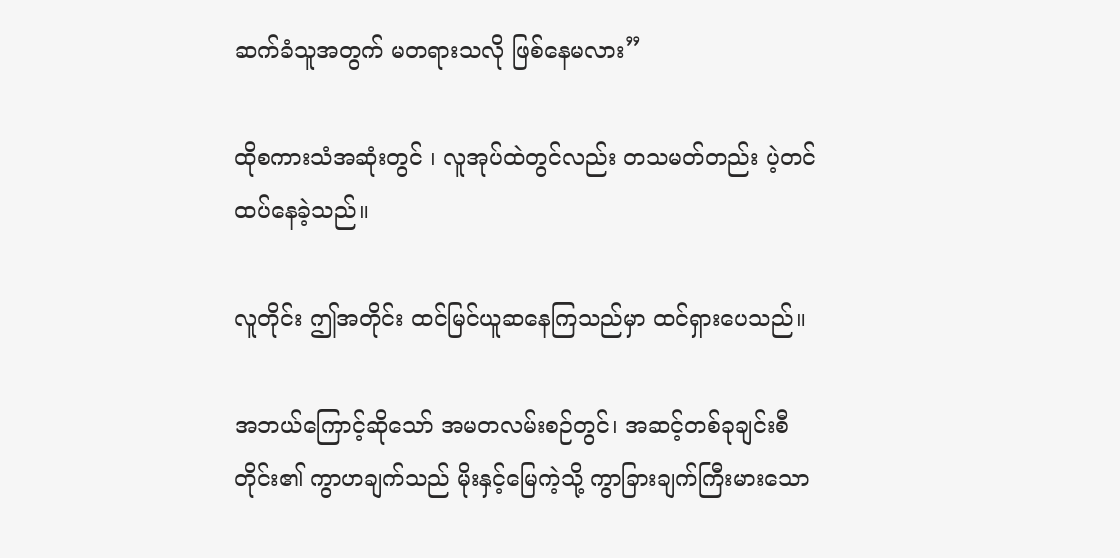ဆက်ခံသူအတွက် မတရားသလို ဖြစ်နေမလား”

ထိုစကားသံအဆုံးတွင် ၊ လူအုပ်ထဲတွင်လည်း တသမတ်တည်း ပဲ့တင်ထပ်နေခဲ့သည်။

လူတိုင်း ဤအတိုင်း ထင်မြင်ယူဆနေကြသည်မှာ ထင်ရှားပေသည်။

အဘယ်ကြောင့်ဆိုသော် အမတလမ်းစဉ်တွင်၊ အဆင့်တစ်ခုချင်းစီတိုင်း၏ ကွာဟချက်သည် မိုးနှင့်မြေကဲ့သို့ ကွာခြားချက်ကြီးမားသော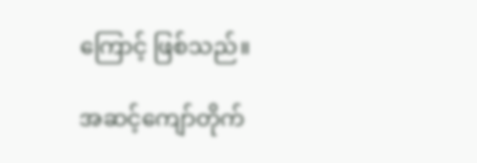ကြောင့် ဖြစ်သည်။

အဆင့်ကျော်တိုက်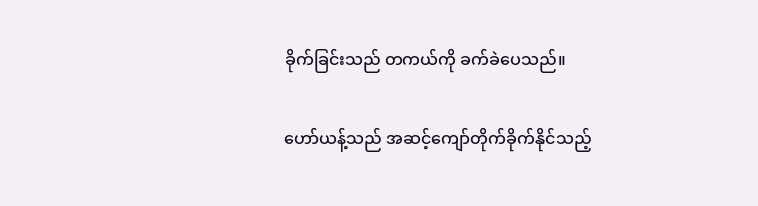ခိုက်ခြင်းသည် တကယ်ကို ခက်ခဲပေသည်။

ဟော်ယန့်သည် အဆင့်ကျော်တိုက်ခိုက်နိုင်သည့်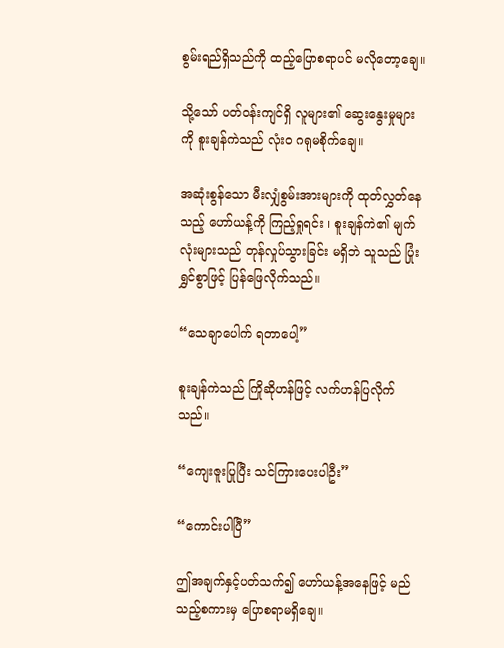စွမ်းရည်ရှိသည်ကို ထည့်ပြောစရာပင် မလိုတော့ချေ။

သို့သော် ပတ်ဝန်းကျင်ရှိ လူများ၏ ဆွေးနွေးမှုများကို စူးချန်ကဲသည် လုံးဝ ဂရုမစိုက်ချေ။

အဆုံးစွန်သော မီးလျှံစွမ်းအားများကို ထုတ်လွှတ်နေသည့် ဟော်ယန့်ကို ကြည့်ရှုရင်း ၊ စူးချန်ကဲ၏ မျက်လုံးများသည် တုန်လှုပ်သွားခြင်း မရှိဘဲ သူသည် ပြုံးရွှင်စွာဖြင့် ပြန်ဖြေလိုက်သည်။

“သေချာပေါက် ရတာပေါ့”

စူးချန်ကဲသည် ကြိုဆိုဟန်ဖြင့် လက်ဟန်ပြလိုက်သည်။

“ကျေးဇူးပြုပြီး သင်ကြားပေးပါဦး”

“ကောင်းပါပြီ”

ဤအချက်နှင့်ပတ်သက်၍ ဟော်ယန့်အနေဖြင့် မည်သည့်စကားမှ ပြောစရာမရှိချေ။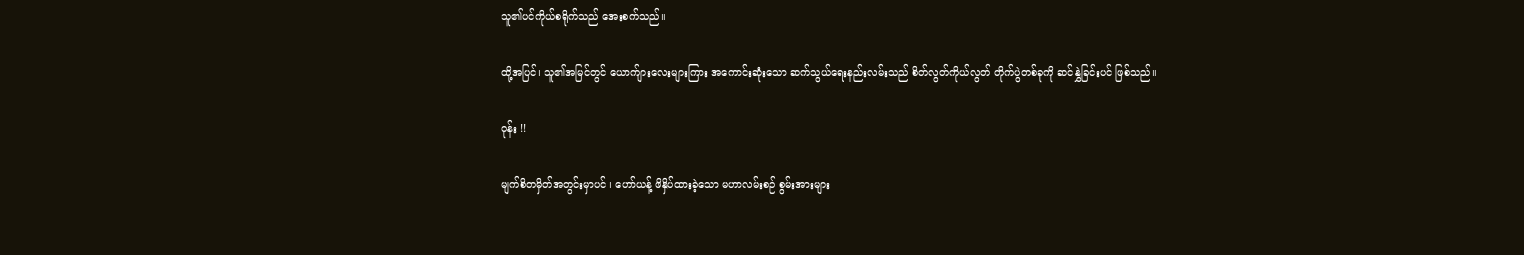သူ၏ပင်ကိုယ်စရိုက်သည် အေးစက်သည်။

ထို့အပြင်၊ သူ၏အမြင်တွင် ယောက်ျားလေးများကြား အကောင်းဆုံးသော ဆက်သွယ်ရေးနည်းလမ်းသည် စိတ်လွတ်ကိုယ်လွတ် တိုက်ပွဲတစ်ခုကို ဆင်နွှဲခြင်းပင် ဖြစ်သည်။

ဝုန်း !!

မျက်စိတမှိတ်အတွင်းမှာပင် ၊ ဟော်ယန့် ဖိနှိပ်ထားခဲ့သော မဟာလမ်းစဉ် စွမ်းအားများ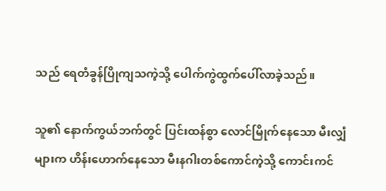သည် ရေတံခွန်ပြိုကျသကဲ့သို့ ပေါက်ကွဲထွက်ပေါ်လာခဲ့သည်။

သူ၏ နောက်ကွယ်ဘက်တွင် ပြင်းထန်စွာ လောင်မြိုက်နေသော မီးလျှံများက ဟိန်းဟောက်နေသော မီးနဂါးတစ်ကောင်ကဲ့သို့ ကောင်းကင်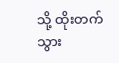သို့ ထိုးတက်သွား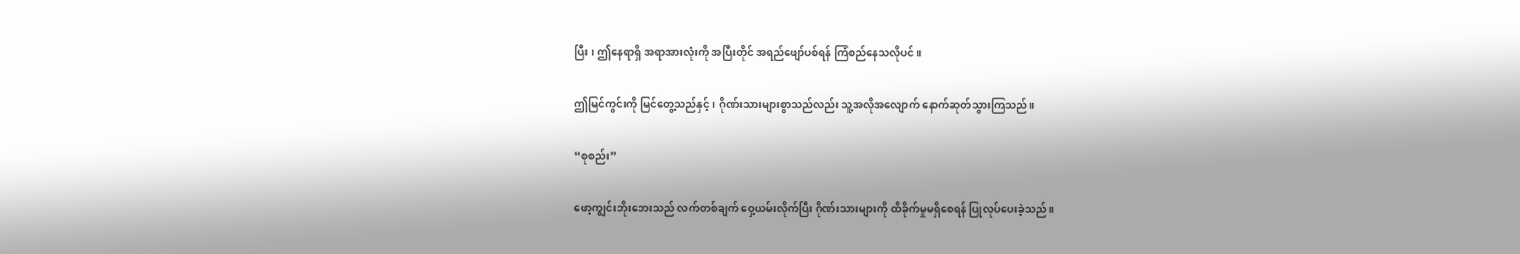ပြီး ၊ ဤနေရာရှိ အရာအားလုံးကို အပြီးတိုင် အရည်ဖျော်ပစ်ရန် ကြံစည်နေသလိုပင်။

ဤမြင်ကွင်းကို မြင်တွေ့သည်နှင့် ၊ ဂိုဏ်းသားများစွာသည်လည်း သူ့အလိုအလျောက် နောက်‌ဆုတ်သွားကြသည်။

“စုစည်း”

ဖော့ကျွင်းဘိုးဘေးသည် လက်တစ်ချက် ဝှေ့ယမ်းလိုက်ပြီး ဂိုဏ်းသားများကို ထိခိုက်မှုမရှိစေရန် ပြုလုပ်ပေးခဲ့သည်။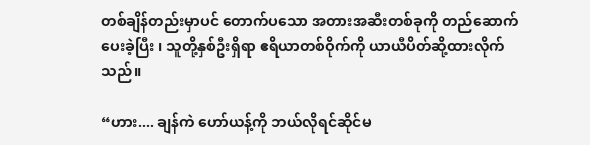တစ်ချိန်တည်းမှာပင် တောက်ပသော အတားအဆီးတစ်ခုကို တည်ဆောက်ပေးခဲ့ပြီး ၊ သူတို့နှစ်ဦးရှိရာ ဧရိယာတစ်ဝိုက်ကို ယာယီပိတ်ဆို့ထားလိုက်သည်။

“ဟား.... ချန်ကဲ ဟော်ယန့်ကို ဘယ်လိုရင်ဆိုင်မ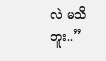လဲ မသိဘူး..”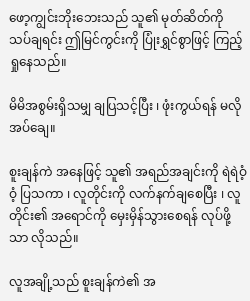ဖော့ကျွင်းဘိုးဘေးသည် သူ၏ မုတ်ဆိတ်ကို သပ်ချရင်း ဤမြင်ကွင်းကို ပြုံးရွှင်စွာဖြင့် ကြည့်ရှုနေသည်။

မိမိအစွမ်းရှိသမျှ ချပြသင့်ပြီး ၊ ဖုံးကွယ်ရန် မလိုအပ်ချေ။

စူးချန်ကဲ အနေဖြင့် သူ၏ အရည်အချင်းကို ရဲရဲဝံ့ဝံ့ ပြသကာ ၊ လူတိုင်းကို လက်နက်ချစေပြီး ၊ လူတိုင်း၏ အရောင်ကို မှေးမှိန်သွားစေရန် လုပ်ဖို့သာ လိုသည်။

လူအချို့သည် စူးချန်ကဲ၏ အ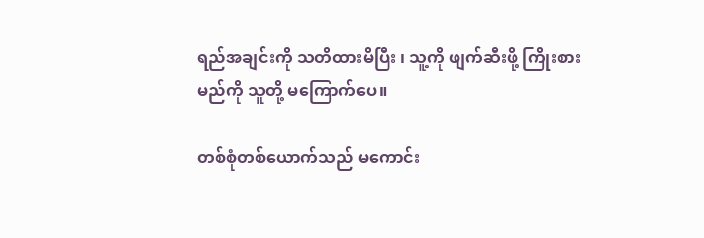ရည်အချင်းကို သတိထားမိပြီး ၊ သူ့ကို ဖျက်ဆီးဖို့ ကြိုးစားမည်ကို သူတို့ မကြောက်ပေ။

တစ်စုံတစ်ယောက်သည် မကောင်း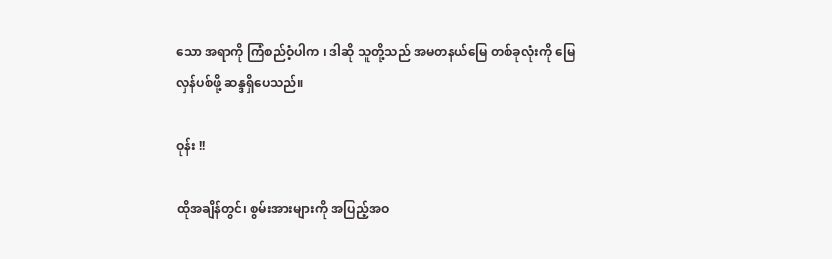သော အရာကို ကြံစည်ဝံ့ပါက ၊ ဒါဆို သူတို့သည် အမတနယ်မြေ တစ်ခုလုံးကို မြေလှန်ပစ်ဖို့ ဆန္ဒရှိပေသည်။

ဝုန်း !!

ထိုအချိန်တွင်၊ စွမ်းအားများကို အပြည့်အဝ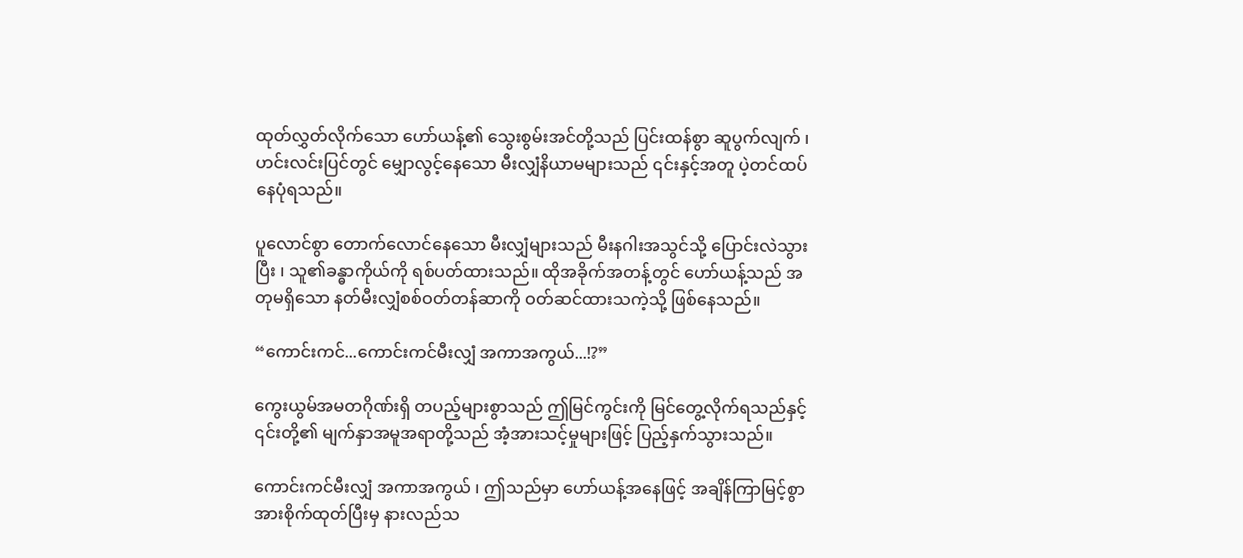ထုတ်လွှတ်လိုက်သော ဟော်ယန့်၏ သွေးစွမ်းအင်တို့သည် ပြင်းထန်စွာ ဆူပွက်လျက် ၊ ဟင်းလင်းပြင်တွင် မျှောလွင့်နေသော မီးလျှံနိယာမများသည် ၎င်းနှင့်အတူ ပဲ့တင်ထပ်နေပုံရသည်။

ပူလောင်စွာ တောက်လောင်နေသော မီးလျှံများသည် မီးနဂါးအသွင်သို့ ပြောင်းလဲသွားပြီး ၊ သူ၏ခန္ဓာကိုယ်ကို ရစ်ပတ်ထားသည်။ ထိုအခိုက်အတန့်တွင် ဟော်ယန့်သည် အတုမရှိသော နတ်မီးလျှံစစ်ဝတ်တန်ဆာကို ဝတ်ဆင်ထားသကဲ့သို့ ဖြစ်နေသည်။

“ကောင်းကင်...ကောင်းကင်မီးလျှံ အကာအကွယ်...!?”

ကွေးယွမ်အမတဂိုဏ်းရှိ တပည့်များစွာသည် ဤမြင်ကွင်းကို မြင်တွေ့လိုက်ရသည်နှင့် ၎င်းတို့၏ မျက်နှာအမူအရာတို့သည် အံ့အားသင့်မှုများဖြင့် ပြည့်နှက်သွားသည်။

ကောင်းကင်မီးလျှံ အကာအကွယ် ၊ ဤသည်မှာ ဟော်ယန့်အနေဖြင့် အချိန်ကြာမြင့်စွာ အားစိုက်ထုတ်ပြီးမှ နားလည်သ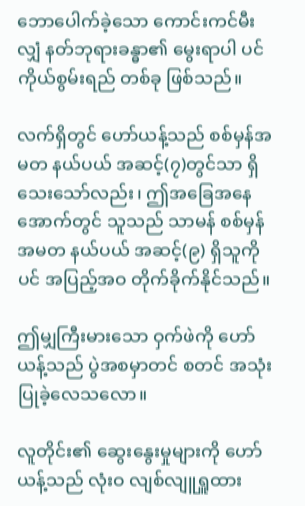ဘောပေါက်ခဲ့သော ကောင်းကင်မီးလျှံ နတ်ဘုရားခန္ဓာ၏ မွေးရာပါ ပင်ကိုယ်စွမ်းရည် တစ်ခု ဖြစ်သည်။

လက်ရှိတွင် ဟော်ယန့်သည် စစ်မှန်အမတ နယ်ပယ် အဆင့်(၇)တွင်သာ ရှိသေးသော်လည်း၊ ဤအခြေအနေအောက်တွင် သူသည် သာမန် စစ်မှန်အမတ နယ်ပယ် အဆင့်(၉) ရှိသူကိုပင် အပြည့်အဝ တိုက်ခိုက်နိုင်သည်။

ဤမျှကြီးမားသော ဝှက်ဖဲကို ဟော်ယန့်သည် ပွဲအစမှာတင် စတင် အသုံးပြုခဲ့လေသလော။

လူတိုင်း၏ ဆွေးနွေးမှုများကို ဟော်ယန့်သည် လုံးဝ လျစ်လျူရှူထား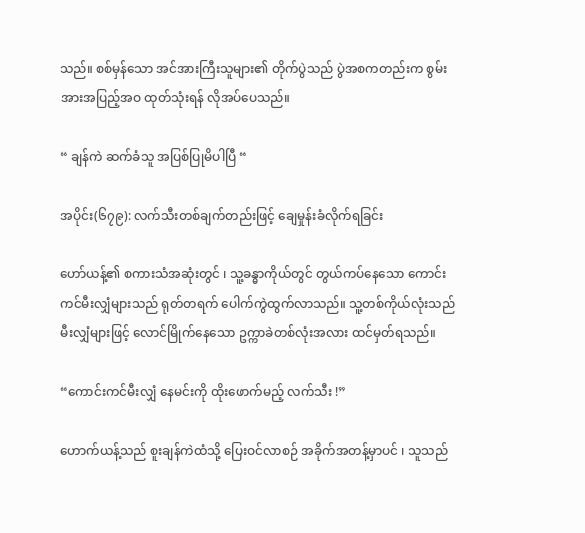သည်။ စစ်မှန်သော အင်အားကြီးသူများ၏ တိုက်ပွဲသည် ပွဲအစကတည်းက စွမ်းအားအပြည့်အဝ ထုတ်သုံးရန် လိုအပ်ပေသည်။

“ ချန်ကဲ ဆက်ခံသူ အပြစ်ပြုမိပါပြီ “

အပိုင်း(၆၇၉): လက်သီးတစ်ချက်တည်းဖြင့် ချေမှုန်းခံလိုက်ရခြင်း

ဟော်ယန့်၏ စကားသံအဆုံးတွင် ၊ သူ့ခန္ဓာကိုယ်တွင် တွယ်ကပ်နေသော ကောင်းကင်မီးလျှံများသည် ရုတ်တရက် ပေါက်ကွဲထွက်လာသည်။ သူ့တစ်ကိုယ်လုံးသည် မီးလျှံများဖြင့် လောင်မြိုက်နေသော ဥက္ကာခဲတစ်လုံးအလား ထင်မှတ်ရသည်။

“ကောင်းကင်မီးလျှံ နေမင်းကို ထိုးဖောက်မည့် လက်သီး !”

ဟောက်ယန့်သည် စူးချန်ကဲထံသို့ ပြေးဝင်လာစဉ် အခိုက်အတန့်မှာပင် ၊ သူသည်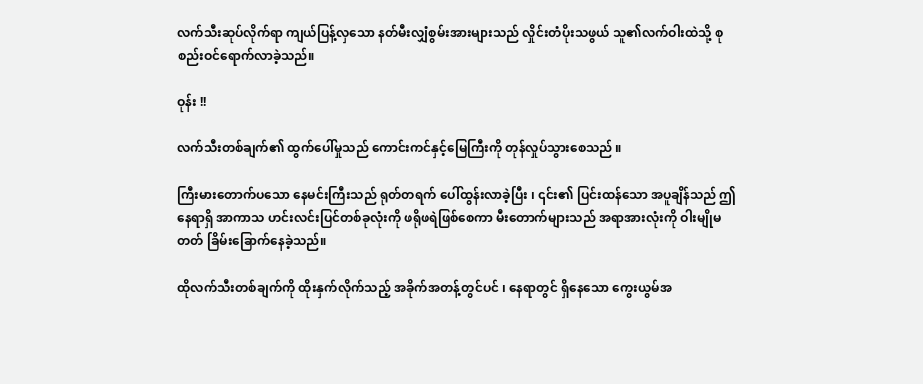လက်သီးဆုပ်လိုက်ရာ ကျယ်ပြန့်လှသော နတ်မီးလျှံစွမ်းအားများသည် လှိုင်းတံပိုးသဖွယ် သူ၏လက်ဝါးထဲသို့ စုစည်းဝင်ရောက်လာခဲ့သည်။

ဝုန်း !!

လက်သီးတစ်ချက်၏ ထွက်ပေါ်မှုသည် ကောင်းကင်နှင့်မြေကြီးကို တုန်လှုပ်သွားစေသည် ။

ကြီးမားတောက်ပသော နေမင်းကြီးသည် ရုတ်တရက် ပေါ်ထွန်းလာခဲ့ပြီး ၊ ၎င်း၏ ပြင်းထန်သော အပူချိန်သည် ဤနေရာရှိ အာကာသ ဟင်းလင်းပြင်တစ်ခုလုံးကို ဖရိုဖရဲဖြစ်‌စေကာ မီးတောက်များသည် အရာအားလုံးကို ဝါးမျိုမတတ် ခြိမ်းခြောက်နေခဲ့သည်။

ထိုလက်သီးတစ်ချက်ကို ထိုးနှက်လိုက်သည့် အခိုက်အတန့်တွင်ပင် ၊ နေရာတွင် ရှိနေသော ကွေးယွမ်အ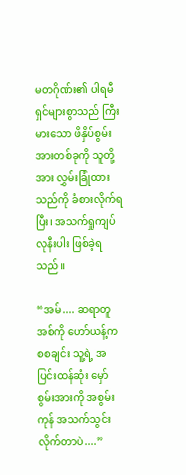မတဂိုဏ်း၏ ပါရမီရှင်များစွာသည် ကြီးမားသော ဖိနှိပ်စွမ်းအားတစ်ခုကို သူတို့အား လွှမ်းခြုံထားသည်ကို ခံစားလိုက်ရပြီး၊ အသက်ရှုကျပ်လုနီးပါး ဖြစ်ခဲ့ရသည်။

“အမ်.... ဆရာတူအစ်ကို ဟော်ယန့်က စစချင်း သူ့ရဲ့ အပြင်းထန်ဆုံး မှော်စွမ်းအားကို အစွမ်းကုန် အသက်သွင်းလိုက်တာပဲ....”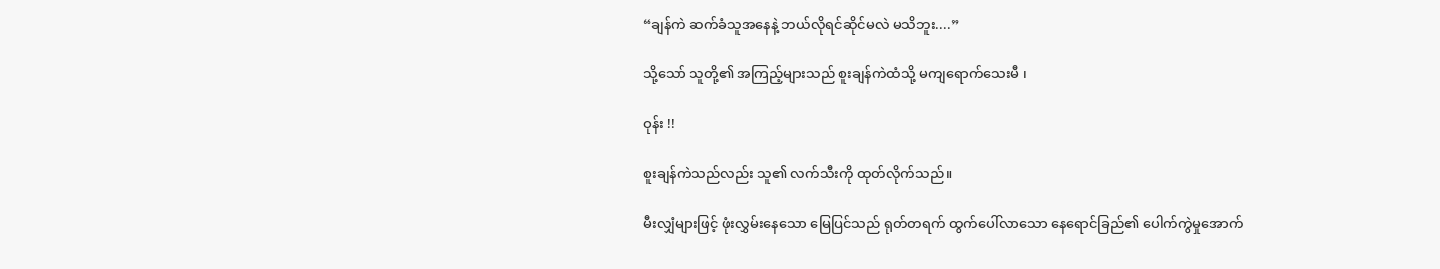“ချန်ကဲ ဆက်ခံသူအနေနဲ့ ဘယ်လိုရင်ဆိုင်မလဲ မသိဘူး....”

သို့သော် သူတို့၏ အကြည့်များသည် စူးချန်ကဲထံသို့ မကျရောက်သေးမီ ၊

ဝုန်း !!

စူးချန်ကဲသည်လည်း သူ၏ လက်သီးကို ထုတ်လိုက်သည်။

မီးလျှံများဖြင့် ဖုံးလွှမ်းနေသော မြေပြင်သည် ရုတ်တရက် ထွက်ပေါ်လာသော နေရောင်ခြည်၏ ပေါက်ကွဲမှုအောက်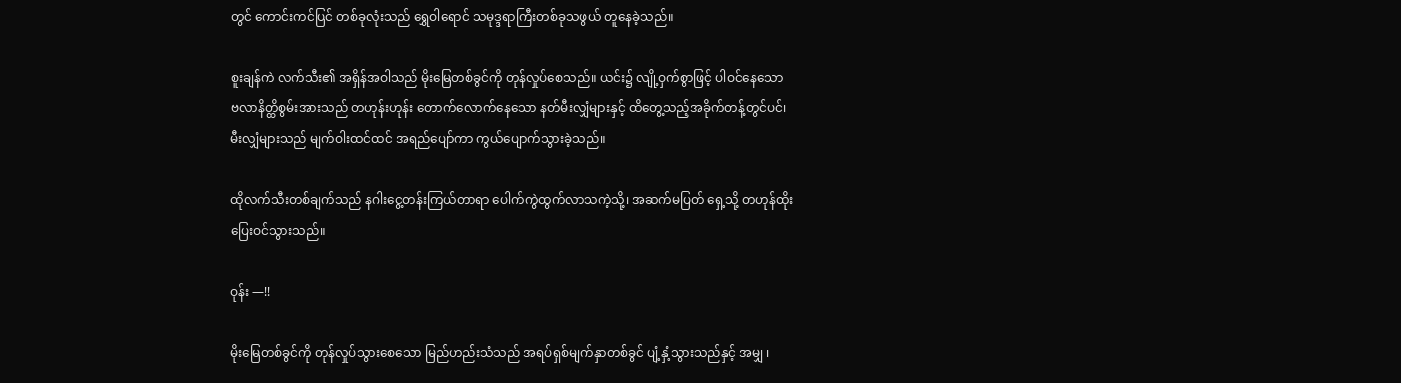တွင် ကောင်းကင်ပြင် တစ်ခုလုံးသည် ရွှေဝါရောင် သမုဒ္ဒရာကြီးတစ်ခုသဖွယ် တူနေခဲ့သည်။

စူးချန်ကဲ လက်သီး၏ အရှိန်အဝါသည် မိုးမြေတစ်ခွင်ကို တုန်လှုပ်စေသည်။ ယင်း၌ လျို့ဝှက်စွာဖြင့် ပါဝင်နေသော ဗလာနိတ္ထိစွမ်းအားသည် တဟုန်းဟုန်း တောက်လောက်နေသော နတ်မီးလျှံများနှင့် ထိတွေ့သည့်အခိုက်တန့်တွင်ပင်၊ မီးလျှံများသည် မျက်ဝါးထင်ထင် အရည်ပျော်ကာ ကွယ်ပျောက်သွားခဲ့သည်။

ထိုလက်သီးတစ်ချက်သည် နဂါးငွေ့တန်းကြယ်တာရာ ပေါက်ကွဲထွက်လာသကဲ့သို့၊ အဆက်မပြတ် ရှေ့သို့ တဟုန်ထိုး ပြေးဝင်သွားသည်။

ဝုန်း —!!

မိုးမြေတစ်ခွင်ကို တုန်လှုပ်သွားစေသော မြည်ဟည်းသံသည် အရပ်ရှစ်မျက်နှာတစ်ခွင် ပျံ့နှံ့သွားသည်နှင့် အမျှ ၊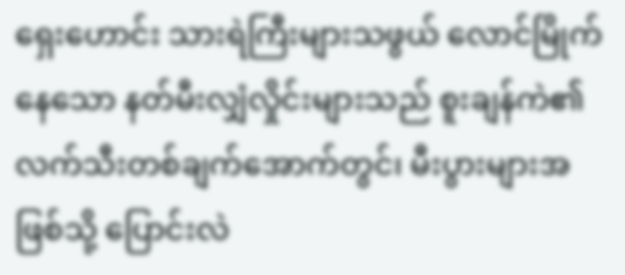ရှေးဟောင်း သားရဲကြီးများသဖွယ် လောင်မြိုက်နေသော နတ်မီးလျှံလှိုင်းများသည် စူးချန်ကဲ၏ လက်သီးတစ်ချက်အောက်တွင်၊ မီးပွားများအဖြစ်သို့ ပြောင်းလဲ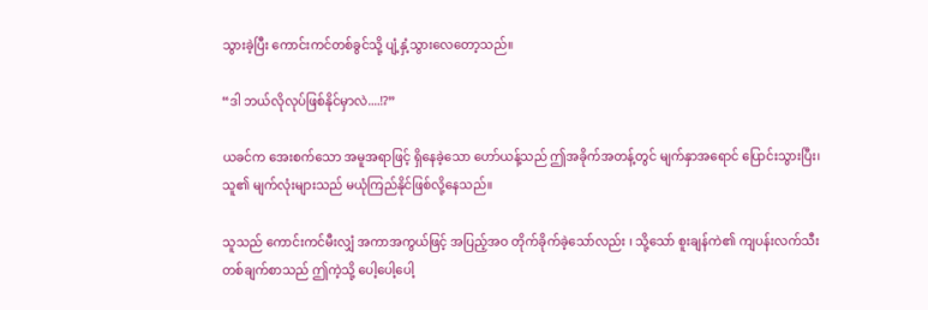သွားခဲ့ပြီး ကောင်းကင်တစ်ခွင်သို့ ပျံ့နှံ့သွားလေတော့သည်။

“ဒါ ဘယ်လိုလုပ်ဖြစ်နိုင်မှာလဲ....!?”

ယခင်က အေးစက်သော အမူအရာဖြင့် ရှိနေခဲ့သော ဟော်ယန့်သည် ဤအခိုက်အတန့်တွင် မျက်နှာအရောင် ပြောင်းသွားပြီး၊ သူ၏ မျက်လုံးများသည် မယုံကြည်နိုင်ဖြစ်လို့နေသည်။

သူသည် ကောင်းကင်မီးလျှံ အကာအကွယ်ဖြင့် အပြည့်အဝ တိုက်ခိုက်ခဲ့သော်လည်း ၊ သို့သော် စူးချန်ကဲ၏ ကျပန်းလက်သီး တစ်ချက်စာသည် ဤကဲ့သို့ ပေါ့ပေါ့ပေါ့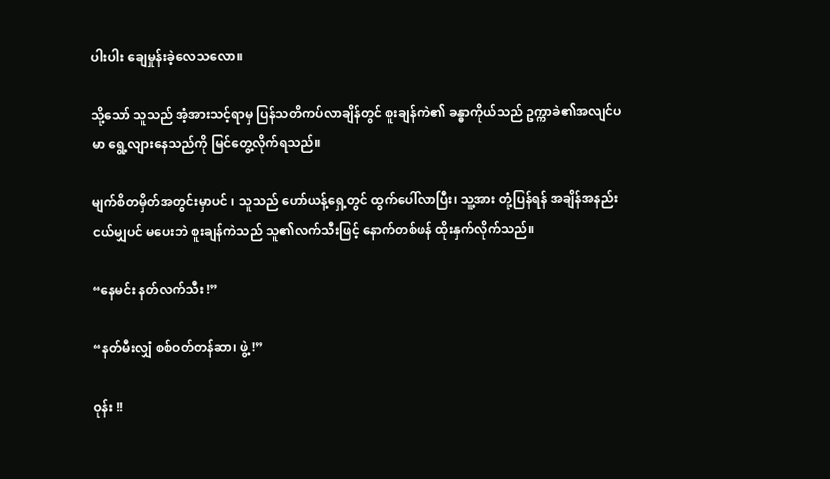ပါးပါး ချေမှုန်းခဲ့လေသလော။

သို့သော် သူသည် အံ့အားသင့်ရာမှ ပြန်သတိကပ်လာချိန်တွင် စူးချန်ကဲ၏ ခန္ဓာကိုယ်သည် ဥက္ကာခဲ၏အလျင်ပမာ ရွေ့လျားနေသည်ကို မြင်တွေ့လိုက်ရသည်။

မျက်စိတမှိတ်အတွင်းမှာပင် ၊ သူသည် ဟော်ယန့်ရှေ့တွင် ထွက်ပေါ်လာပြီး၊ သူ့အား တုံ့ပြန်ရန် အချိန်အနည်းငယ်မျှပင် မပေးဘဲ စူးချန်ကဲသည် သူ၏လက်သီးဖြင့် နောက်တစ်ဖန် ထိုးနှက်လိုက်သည်။

“နေမင်း နတ်လက်သီး !”

“နတ်မီးလျှံ စစ်ဝတ်တန်ဆာ၊ ဖွဲ့ !”

ဝုန်း !!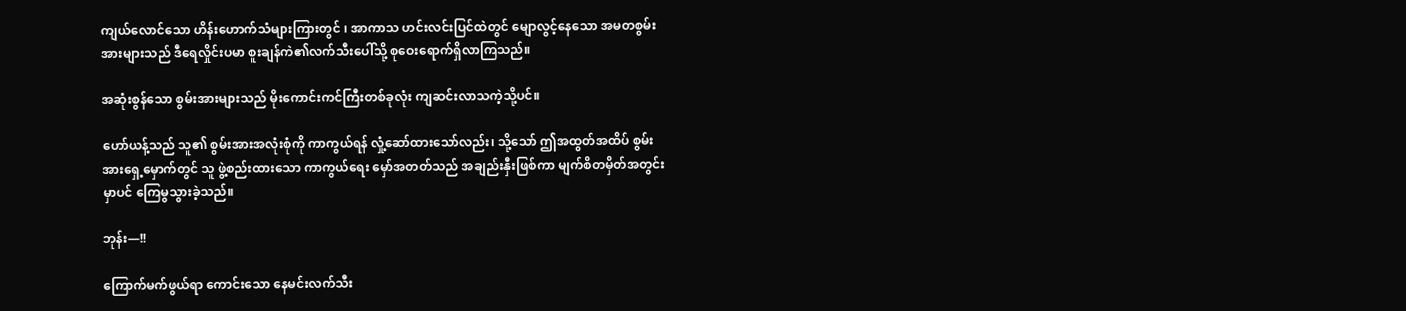ကျယ်လောင်သော ဟိန်း‌ဟောက်သံများကြားတွင် ၊ အာကာသ ဟင်းလင်းပြင်ထဲတွင် မျောလွင့်နေသော အမတစွမ်းအားများသည် ဒီရေလှိုင်းပမာ စူးချန်ကဲ၏လက်သီးပေါ်သို့ စုဝေးရောက်ရှိလာကြသည်။

အဆုံးစွန်သော စွမ်းအားများသည် မိုးကောင်းကင်ကြီးတစ်ခုလုံး ကျဆင်းလာသကဲ့သို့ပင်။

ဟော်ယန့်သည် သူ၏ စွမ်းအားအလုံးစုံကို ကာကွယ်ရန် လှုံ့ဆော်ထားသော်လည်း၊ သို့သော် ဤအထွတ်အထိပ် စွမ်းအားရှေ့မှောက်တွင် သူ ဖွဲ့စည်းထားသော ကာကွယ်ရေး မှော်အတတ်သည် အချည်းနှီးဖြစ်ကာ မျက်စိတမှိတ်အတွင်းမှာပင် ကြေမွသွားခဲ့သည်။

ဘုန်း—!!

ကြောက်မက်ဖွယ်ရာ ကောင်းသော နေမင်းလက်သီး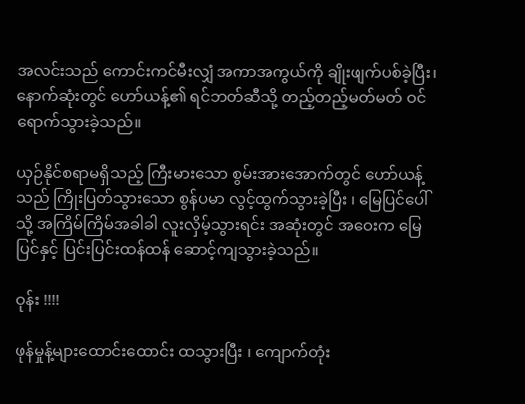အလင်းသည် ကောင်းကင်မီးလျှံ အကာအကွယ်ကို ချိုးဖျက်ပစ်ခဲ့ပြီး၊ နောက်ဆုံးတွင် ဟော်ယန့်၏ ရင်ဘတ်ဆီသို့ တည့်တည့်မတ်မတ် ဝင်ရောက်သွားခဲ့သည်။

ယှဉ်နိုင်စရာမရှိသည့် ကြီးမားသော စွမ်းအားအောက်တွင် ဟော်ယန့်သည် ကြိုးပြတ်သွားသော စွန်ပမာ လွင့်ထွက်သွားခဲ့ပြီး ၊ မြေပြင်ပေါ်သို့ အကြိမ်ကြိမ်အခါခါ လူးလှိမ့်သွားရင်း အဆုံးတွင် အဝေးက မြေပြင်နှင့် ပြင်းပြင်းထန်ထန် ဆောင့်ကျသွားခဲ့သည်။

ဝုန်း !!!!

ဖုန်မှုန့်များထောင်းထောင်း ထသွားပြီး ၊ ကျောက်တုံး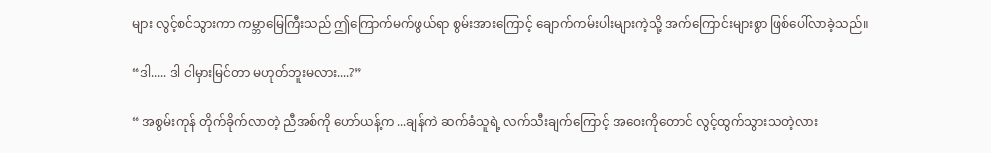များ လွင့်စင်သွားကာ ကမ္ဘာမြေကြီးသည် ဤကြောက်မက်ဖွယ်ရာ စွမ်းအားကြောင့် ချောက်ကမ်းပါးများကဲ့သို့ အက်ကြောင်းများစွာ ဖြစ်ပေါ်လာခဲ့သည်။

“ဒါ..... ဒါ ငါမှားမြင်တာ မဟုတ်ဘူးမလား....?”

“ အစွမ်းကုန် တိုက်ခိုက်လာတဲ့ ညီအစ်ကို ဟော်ယန့်က ...ချန်ကဲ ဆက်ခံသူရဲ့ လက်သီးချက်ကြောင့် အဝေးကိုတောင် လွင့်ထွက်သွားသတဲ့လား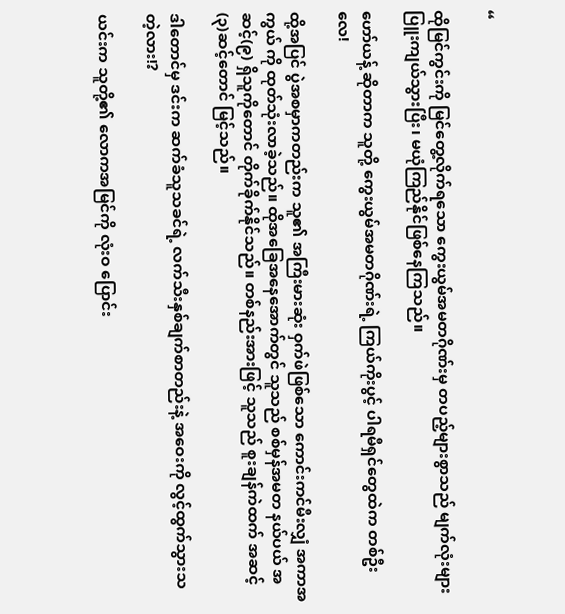“

ထိုမြင်ကွင်းကို မြင်တွေ့လိုက်ရသော ကွေးယွမ်အမတဂိုဏ်းမှ တပည့်များစွာသည် မျက်လုံးများ ပြူးကျယ်သွားပြီး၊ မယုံကြည်နိုင်ဖြစ်နေကြသည်။

ဟော်ယန့် ဆိုတာက သူတို့ ကွေးယွမ်အမတဂိုဏ်းရဲ့ ကြယ်ကိုးပွင့် ပါရမီရှင်တွေထဲက တစ်ဦးလေ!

ထို့အပြင် ပွဲအစမှာကတည်းက သူ၏ အကြီးမားဆုံး ဝှက်ဖဲဖြစ်သော ကောင်းကင်မီးလျှံ အကာအကွယ် ကို ထုတ်သုံးလာခဲ့သည်။ ထိုအခြေအနေအောက်တွင် သူသည် စစ်မှန်အမတ နယ်ပယ် အဆင့်(၉) ရှိသူကိုတောင် တိုက်ခိုက်နိုင်သည်။ တစ်နည်းအားဖြင့် သူသည် စူးချန်ကဲထက် အဆင့်(၃)ဆင့်တောင် မြင့်သည်။

ဒါတောင်မှ ဒင်းက ဆက်ခံသူသခင်ရဲ့ လက်သီးနှစ်ချက်စာတည်းနဲ့ အဝေးကို လွင့်ထွက်သွားသတဲ့လား!?

ယင်းက သူတို့၏ လောကအမြင်ကို လုံးဝ ပြောင်း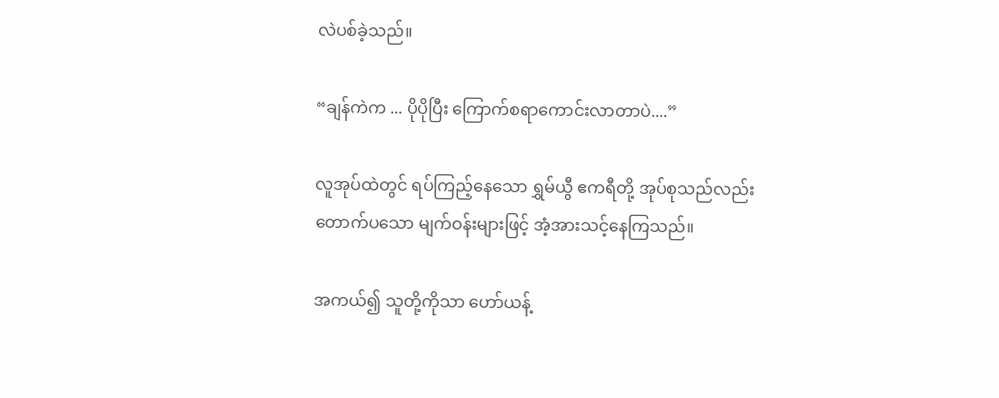လဲပစ်ခဲ့သည်။

“ချန်ကဲက ... ပိုပိုပြီး ကြောက်စရာကောင်းလာတာပဲ....”

လူအုပ်ထဲတွင် ရပ်ကြည့်နေသော ရွှမ်ယွီ ဧကရီတို့ အုပ်စုသည်လည်း တောက်ပသော မျက်ဝန်းများဖြင့် အံ့အားသင့်နေကြသည်။

အကယ်၍ သူတို့ကိုသာ ဟော်ယန့်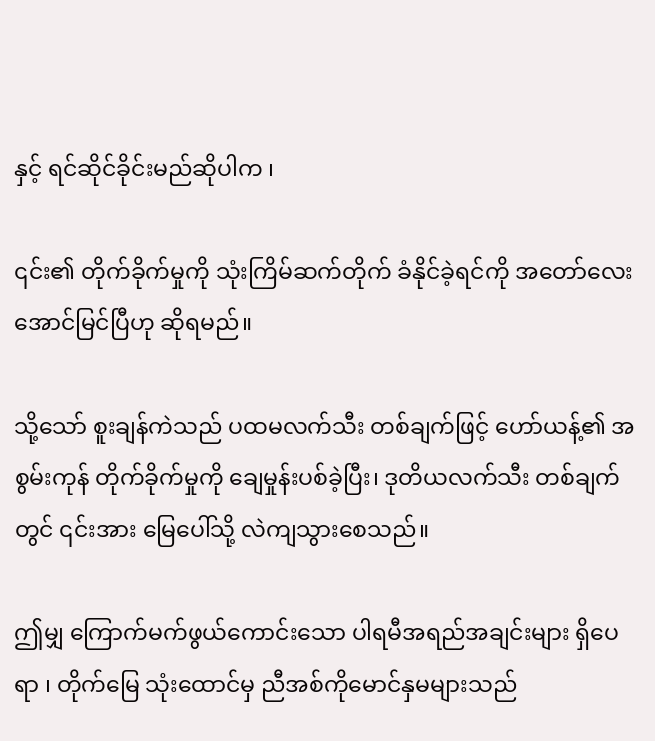နှင့် ရင်ဆိုင်ခိုင်းမည်ဆိုပါက ၊

၎င်း၏ တိုက်ခိုက်မှုကို သုံးကြိမ်ဆက်တိုက် ခံနိုင်ခဲ့ရင်ကို အတော်လေး အောင်မြင်ပြီဟု ဆိုရမည်။

သို့သော် စူးချန်ကဲသည် ပထမလက်သီး တစ်ချက်ဖြင့် ဟော်ယန့်၏ အစွမ်းကုန် တိုက်ခိုက်မှုကို ချေမှုန်းပစ်ခဲ့ပြီး၊ ဒုတိယလက်သီး တစ်ချက်တွင် ၎င်းအား မြေပေါ်သို့ လဲကျသွားစေသည်။

ဤမျှ ကြောက်မက်ဖွယ်ကောင်းသော ပါရမီအရည်အချင်းများ ရှိပေရာ ၊ တိုက်မြေ သုံးထောင်မှ ညီအစ်ကိုမောင်နှမများသည်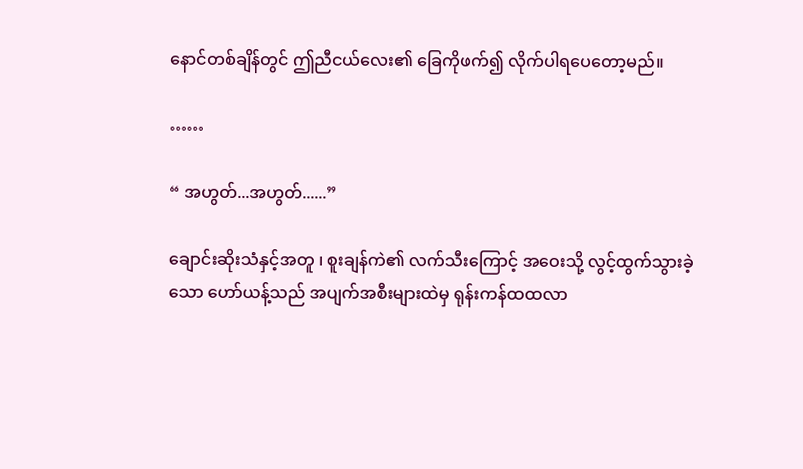နောင်တစ်ချိန်တွင် ဤညီငယ်လေး၏ ခြေကိုဖက်၍ လိုက်ပါရပေတော့မည်။

……

“ အဟွတ်...အဟွတ်......”

ချောင်းဆိုးသံနှင့်အတူ ၊ စူးချန်ကဲ၏ လက်သီးကြောင့် အဝေးသို့ လွင့်ထွက်သွားခဲ့သော ဟော်ယန့်သည် အပျက်အစီးများထဲမှ ရုန်းကန်ထထလာ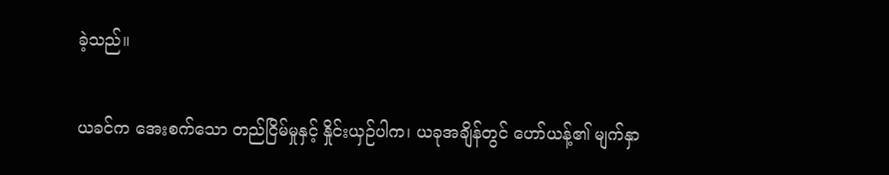ခဲ့သည်။

ယခင်က အေးစက်သော တည်ငြိမ်မှုနှင့် နှိုင်းယှဉ်ပါက၊ ယခုအချိန်တွင် ဟော်ယန့်၏ မျက်နှာ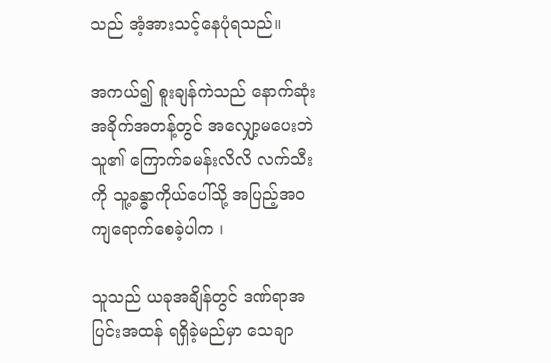သည် အံ့အားသင့်နေပုံရသည်။

အကယ်၍ စူးချန်ကဲသည် နောက်ဆုံးအခိုက်အတန့်တွင် အလျှော့မပေးဘဲ သူ၏ ကြောက်ခမန်းလိလိ လက်သီးကို သူ့ခန္ဓာကိုယ်ပေါ်သို့ အပြည့်အဝ ကျရောက်စေခဲ့ပါက ၊

သူသည် ယခုအချိန်တွင် ဒဏ်ရာအပြင်းအထန် ရရှိခဲ့မည်မှာ သေချာ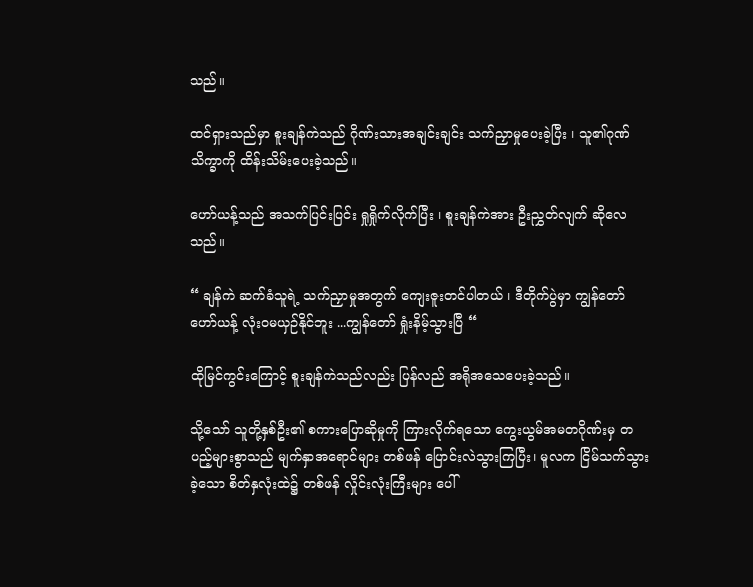သည်။

ထင်ရှားသည်မှာ စူးချန်ကဲသည် ဂိုဏ်းသားအချင်းချင်း သက်ညှာမှုပေးခဲ့ပြီး ၊ သူ၏ဂုဏ်သိက္ခာကို ထိန်းသိမ်းပေးခဲ့သည်။

ဟော်ယန့်သည် အသက်ပြင်းပြင်း ရှုရှိုက်လိုက်ပြီး ၊ စူးချန်ကဲအား ဦးညွှတ်လျက် ဆိုလေသည်။

“ ချန်ကဲ ဆက်ခံသူရဲ့ သက်ညှာမှုအတွက် ကျေးဇူးတင်ပါတယ် ၊ ‌ဒီတိုက်ပွဲမှာ ကျွန်တော် ဟော်ယန့် လုံးဝမယှဉ်နိုင်ဘူး ...ကျွန်တော် ရှုံးနိမ့်သွားပြီ “

ထိုမြင်ကွင်းကြောင့် စူးချန်ကဲသည်လည်း ပြန်လည် အရိုအသေပေးခဲ့သည်။

သို့သော် သူတို့နှစ်ဦး၏ စကားပြောဆိုမှုကို ကြားလိုက်ရသော ကွေးယွမ်အမတဂိုဏ်းမှ တပည့်များစွာသည် မျက်နှာအရောင်များ တစ်ဖန် ပြောင်းလဲသွားကြပြီး၊ မူလက ငြိမ်သက်သွားခဲ့သော စိတ်နှလုံးထဲ၌ တစ်ဖန် လှိုင်းလုံးကြီးများ ပေါ်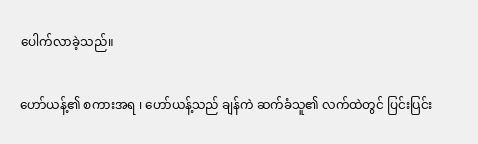ပေါက်လာခဲ့သည်။

ဟော်ယန့်၏ စကားအရ ၊ ဟော်ယန့်သည် ချန်ကဲ ဆက်ခံသူ၏ လက်ထဲတွင် ပြင်းပြင်း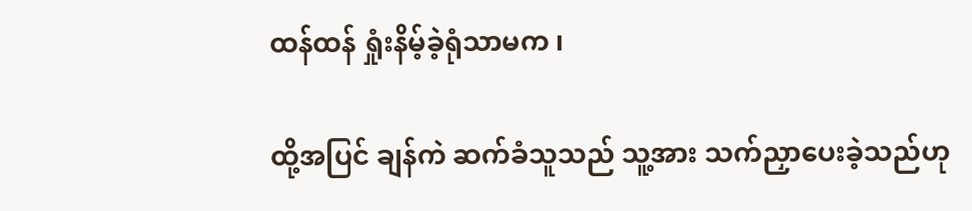ထန်ထန် ရှုံးနိမ့်ခဲ့ရုံသာမက ၊

ထို့အပြင် ချန်ကဲ ဆက်ခံသူသည် သူ့အား သက်ညှာပေးခဲ့သည်ဟု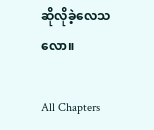ဆိုလိုခဲ့လေသလော။

All Chapters